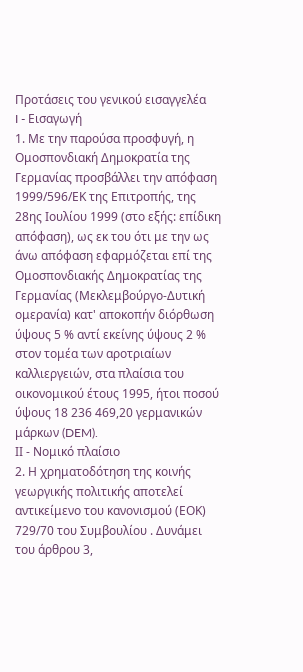Προτάσεις του γενικού εισαγγελέα
I - Εισαγωγή
1. Με την παρούσα προσφυγή, η Ομοσπονδιακή Δημοκρατία της Γερμανίας προσβάλλει την απόφαση 1999/596/ΕΚ της Επιτροπής, της 28ης Ιουλίου 1999 (στο εξής: επίδικη απόφαση), ως εκ του ότι με την ως άνω απόφαση εφαρμόζεται επί της Ομοσπονδιακής Δημοκρατίας της Γερμανίας (Μεκλεμβούργο-Δυτική ομερανία) κατ' αποκοπήν διόρθωση ύψους 5 % αντί εκείνης ύψους 2 % στον τομέα των αροτριαίων καλλιεργειών, στα πλαίσια του οικονομικού έτους 1995, ήτοι ποσού ύψους 18 236 469,20 γερμανικών μάρκων (DEM).
ΙΙ - Νομικό πλαίσιο
2. Η χρηματοδότηση της κοινής γεωργικής πολιτικής αποτελεί αντικείμενο του κανονισμού (ΕΟΚ) 729/70 του Συμβουλίου . Δυνάμει του άρθρου 3,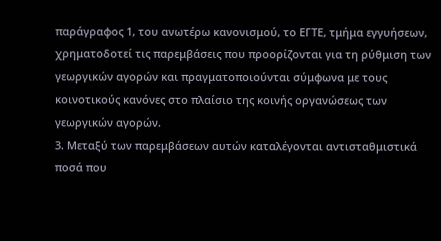παράγραφος 1, του ανωτέρω κανονισμού, το ΕΓΤΕ, τμήμα εγγυήσεων, χρηματοδοτεί τις παρεμβάσεις που προορίζονται για τη ρύθμιση των γεωργικών αγορών και πραγματοποιούνται σύμφωνα με τους κοινοτικούς κανόνες στο πλαίσιο της κοινής οργανώσεως των γεωργικών αγορών.
3. Μεταξύ των παρεμβάσεων αυτών καταλέγονται αντισταθμιστικά ποσά που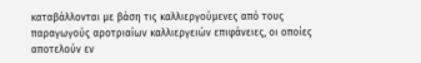καταβάλλονται με βάση τις καλλιεργούμενες από τους παραγωγούς αροτριαίων καλλιεργειών επιφάνειες, οι οποίες αποτελούν εν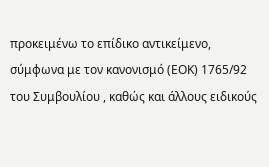προκειμένω το επίδικο αντικείμενο, σύμφωνα με τον κανονισμό (ΕΟΚ) 1765/92 του Συμβουλίου , καθώς και άλλους ειδικούς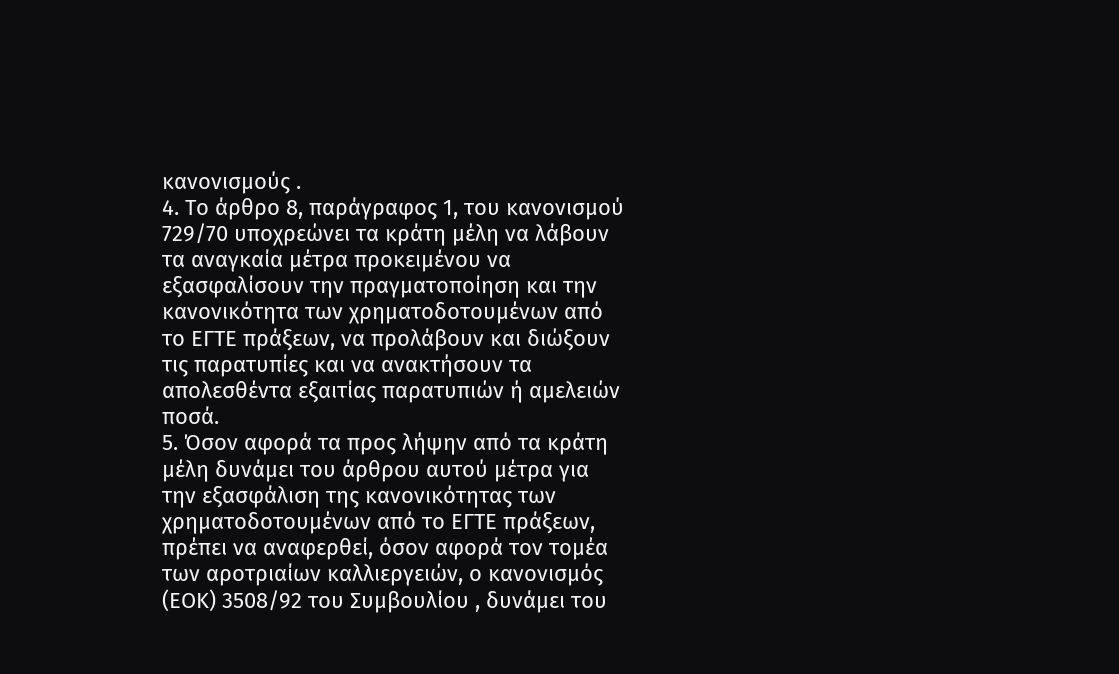κανονισμούς .
4. Το άρθρο 8, παράγραφος 1, του κανονισμού 729/70 υποχρεώνει τα κράτη μέλη να λάβουν τα αναγκαία μέτρα προκειμένου να εξασφαλίσουν την πραγματοποίηση και την κανονικότητα των χρηματοδοτουμένων από το ΕΓΤΕ πράξεων, να προλάβουν και διώξουν τις παρατυπίες και να ανακτήσουν τα απολεσθέντα εξαιτίας παρατυπιών ή αμελειών ποσά.
5. Όσον αφορά τα προς λήψην από τα κράτη μέλη δυνάμει του άρθρου αυτού μέτρα για την εξασφάλιση της κανονικότητας των χρηματοδοτουμένων από το ΕΓΤΕ πράξεων, πρέπει να αναφερθεί, όσον αφορά τον τομέα των αροτριαίων καλλιεργειών, ο κανονισμός (ΕΟΚ) 3508/92 του Συμβουλίου , δυνάμει του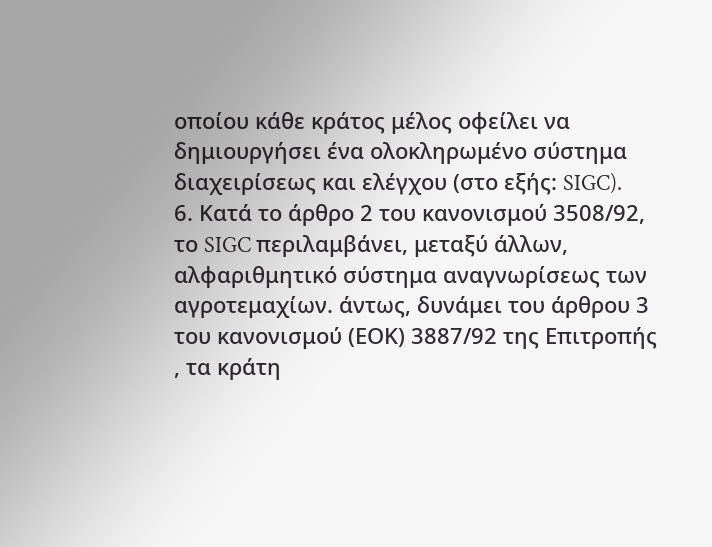οποίου κάθε κράτος μέλος οφείλει να δημιουργήσει ένα ολοκληρωμένο σύστημα διαχειρίσεως και ελέγχου (στο εξής: SIGC).
6. Κατά το άρθρο 2 του κανονισμού 3508/92, το SIGC περιλαμβάνει, μεταξύ άλλων, αλφαριθμητικό σύστημα αναγνωρίσεως των αγροτεμαχίων. άντως, δυνάμει του άρθρου 3 του κανονισμού (ΕΟΚ) 3887/92 της Επιτροπής , τα κράτη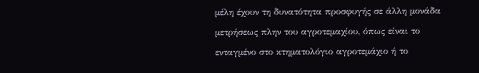μέλη έχουν τη δυνατότητα προσφυγής σε άλλη μονάδα μετρήσεως πλην του αγροτεμαχίου, όπως είναι το ενταγμένο στο κτηματολόγιο αγροτεμάχιο ή το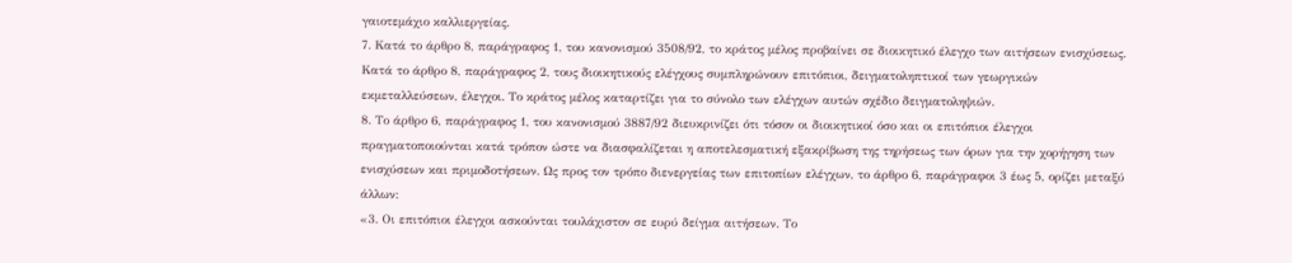γαιοτεμάχιο καλλιεργείας.
7. Κατά το άρθρο 8, παράγραφος 1, του κανονισμού 3508/92, το κράτος μέλος προβαίνει σε διοικητικό έλεγχο των αιτήσεων ενισχύσεως. Κατά το άρθρο 8, παράγραφος 2, τους διοικητικούς ελέγχους συμπληρώνουν επιτόπιοι, δειγματοληπτικοί των γεωργικών εκμεταλλεύσεων, έλεγχοι. Το κράτος μέλος καταρτίζει για το σύνολο των ελέγχων αυτών σχέδιο δειγματοληψιών.
8. Το άρθρο 6, παράγραφος 1, του κανονισμού 3887/92 διευκρινίζει ότι τόσον οι διοικητικοί όσο και οι επιτόπιοι έλεγχοι πραγματοποιούνται κατά τρόπον ώστε να διασφαλίζεται η αποτελεσματική εξακρίβωση της τηρήσεως των όρων για την χορήγηση των ενισχύσεων και πριμοδοτήσεων. Ως προς τον τρόπο διενεργείας των επιτοπίων ελέγχων, το άρθρο 6, παράγραφοι 3 έως 5, ορίζει μεταξύ άλλων:
«3. Οι επιτόπιοι έλεγχοι ασκούνται τουλάχιστον σε ευρύ δείγμα αιτήσεων. Το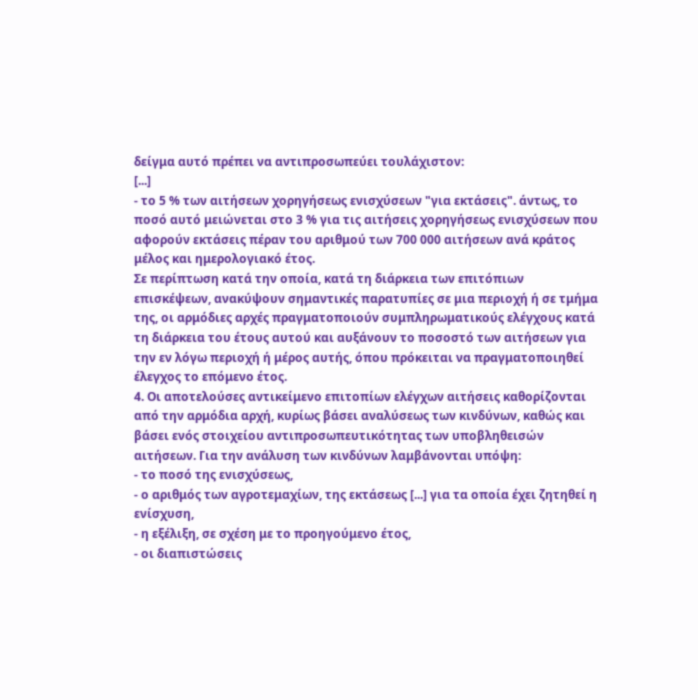δείγμα αυτό πρέπει να αντιπροσωπεύει τουλάχιστον:
[...]
- το 5 % των αιτήσεων χορηγήσεως ενισχύσεων "για εκτάσεις". άντως, το ποσό αυτό μειώνεται στο 3 % για τις αιτήσεις χορηγήσεως ενισχύσεων που αφορούν εκτάσεις πέραν του αριθμού των 700 000 αιτήσεων ανά κράτος μέλος και ημερολογιακό έτος.
Σε περίπτωση κατά την οποία, κατά τη διάρκεια των επιτόπιων επισκέψεων, ανακύψουν σημαντικές παρατυπίες σε μια περιοχή ή σε τμήμα της, οι αρμόδιες αρχές πραγματοποιούν συμπληρωματικούς ελέγχους κατά τη διάρκεια του έτους αυτού και αυξάνουν το ποσοστό των αιτήσεων για την εν λόγω περιοχή ή μέρος αυτής, όπου πρόκειται να πραγματοποιηθεί έλεγχος το επόμενο έτος.
4. Οι αποτελούσες αντικείμενο επιτοπίων ελέγχων αιτήσεις καθορίζονται από την αρμόδια αρχή, κυρίως βάσει αναλύσεως των κινδύνων, καθώς και βάσει ενός στοιχείου αντιπροσωπευτικότητας των υποβληθεισών αιτήσεων. Για την ανάλυση των κινδύνων λαμβάνονται υπόψη:
- το ποσό της ενισχύσεως,
- ο αριθμός των αγροτεμαχίων, της εκτάσεως [...] για τα οποία έχει ζητηθεί η ενίσχυση,
- η εξέλιξη, σε σχέση με το προηγούμενο έτος,
- οι διαπιστώσεις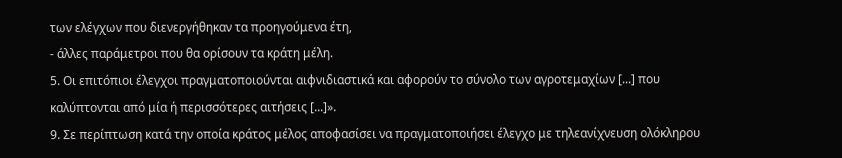των ελέγχων που διενεργήθηκαν τα προηγούμενα έτη,
- άλλες παράμετροι που θα ορίσουν τα κράτη μέλη.
5. Οι επιτόπιοι έλεγχοι πραγματοποιούνται αιφνιδιαστικά και αφορούν το σύνολο των αγροτεμαχίων [...] που καλύπτονται από μία ή περισσότερες αιτήσεις [...]».
9. Σε περίπτωση κατά την οποία κράτος μέλος αποφασίσει να πραγματοποιήσει έλεγχο με τηλεανίχνευση ολόκληρου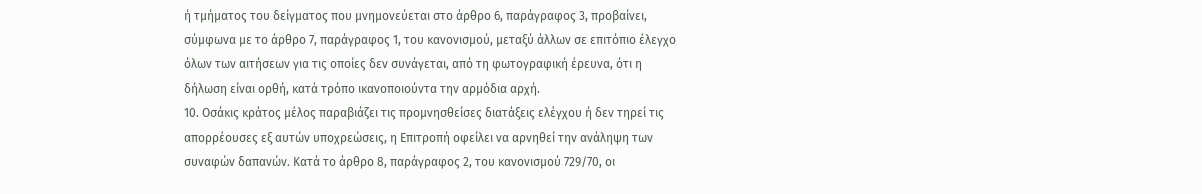ή τμήματος του δείγματος που μνημονεύεται στο άρθρο 6, παράγραφος 3, προβαίνει, σύμφωνα με το άρθρο 7, παράγραφος 1, του κανονισμού, μεταξύ άλλων σε επιτόπιο έλεγχο όλων των αιτήσεων για τις οποίες δεν συνάγεται, από τη φωτογραφική έρευνα, ότι η δήλωση είναι ορθή, κατά τρόπο ικανοποιούντα την αρμόδια αρχή.
10. Οσάκις κράτος μέλος παραβιάζει τις προμνησθείσες διατάξεις ελέγχου ή δεν τηρεί τις απορρέουσες εξ αυτών υποχρεώσεις, η Επιτροπή οφείλει να αρνηθεί την ανάληψη των συναφών δαπανών. Κατά το άρθρο 8, παράγραφος 2, του κανονισμού 729/70, οι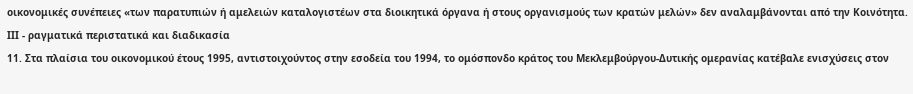οικονομικές συνέπειες «των παρατυπιών ή αμελειών καταλογιστέων στα διοικητικά όργανα ή στους οργανισμούς των κρατών μελών» δεν αναλαμβάνονται από την Κοινότητα.
ΙΙΙ - ραγματικά περιστατικά και διαδικασία
11. Στα πλαίσια του οικονομικού έτους 1995, αντιστοιχούντος στην εσοδεία του 1994, το ομόσπονδο κράτος του Μεκλεμβούργου-Δυτικής ομερανίας κατέβαλε ενισχύσεις στον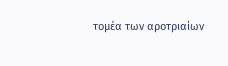τομέα των αροτριαίων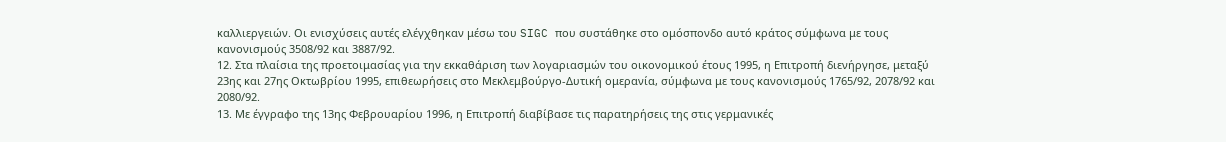καλλιεργειών. Οι ενισχύσεις αυτές ελέγχθηκαν μέσω του SIGC που συστάθηκε στο ομόσπονδο αυτό κράτος σύμφωνα με τους κανονισμούς 3508/92 και 3887/92.
12. Στα πλαίσια της προετοιμασίας για την εκκαθάριση των λογαριασμών του οικονομικού έτους 1995, η Επιτροπή διενήργησε, μεταξύ 23ης και 27ης Οκτωβρίου 1995, επιθεωρήσεις στο Μεκλεμβούργο-Δυτική ομερανία, σύμφωνα με τους κανονισμούς 1765/92, 2078/92 και 2080/92.
13. Με έγγραφο της 13ης Φεβρουαρίου 1996, η Επιτροπή διαβίβασε τις παρατηρήσεις της στις γερμανικές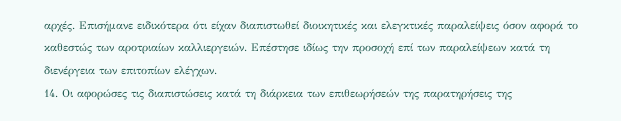αρχές. Επισήμανε ειδικότερα ότι είχαν διαπιστωθεί διοικητικές και ελεγκτικές παραλείψεις όσον αφορά το καθεστώς των αροτριαίων καλλιεργειών. Επέστησε ιδίως την προσοχή επί των παραλείψεων κατά τη διενέργεια των επιτοπίων ελέγχων.
14. Οι αφορώσες τις διαπιστώσεις κατά τη διάρκεια των επιθεωρήσεών της παρατηρήσεις της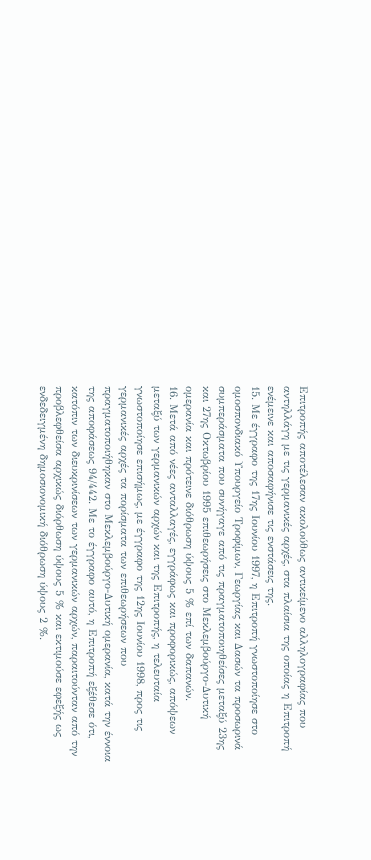Επιτροπής αποτέλεσαν ακολούθως αντικείμενο αλληλογραφίας που αντηλλάγη με τις γερμανικές αρχές, στα πλαίσια της οποίας η Επιτροπή ενέμεινε και αποσαφήνισε τις ενστάσεις της.
15. Με έγγραφο της 17ης Ιουνίου 1997, η Επιτροπή γνωστοποίησε στο ομοσπονδιακό Υπουργείο Τροφίμων, Γεωργίας και Δασών τα προσωρινά συμπεράσματα που συνήγαγε από τις πραγματοποιηθείσες μεταξύ 23ης και 27ης Οκτωβρίου 1995 επιθεωρήσεις στο Μεκλεμβούργο-Δυτική ομερανία και πρότεινε διόθρωση ύψους 5 % επί των δαπανών.
16. Μετά από νέες ανταλλαγές, εγγράφως και προφορικώς, απόψεων μεταξύ των γερμανικών αρχών και της Επιτροπής, η τελευταία γνωστοποίησε επισήμως, με έγγραφο της 12ης Ιουνίου 1998, προς τις γερμανικές αρχές τα πορίσματα των επιθεωρήσεων που πραγματοποιήθηκαν στο Μεκλεμβούργο-Δυτική ομερανία, κατά την έννοια της αποφάσεως 94/442. Με το έγγραφο αυτό, η Επιτροπή εξέθεσε ότι, κατόπιν των διευκρινίσεων των γερμανικών αρχών, παραιτούνταν από την προβλεφθείσα αρχικώς διόρθωση ύψους 5 % και εκτιμούσε εφεξής ως ενδεδειγμένη δημοσιονομική διόθρωση ύψους 2 %.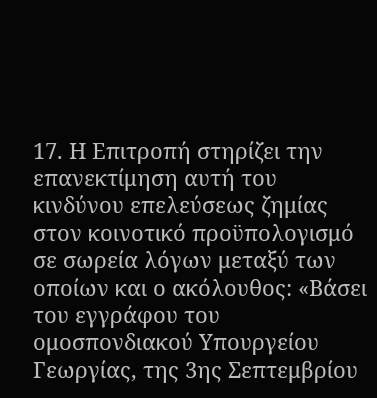17. Η Επιτροπή στηρίζει την επανεκτίμηση αυτή του κινδύνου επελεύσεως ζημίας στον κοινοτικό προϋπολογισμό σε σωρεία λόγων μεταξύ των οποίων και ο ακόλουθος: «Βάσει του εγγράφου του ομοσπονδιακού Υπουργείου Γεωργίας, της 3ης Σεπτεμβρίου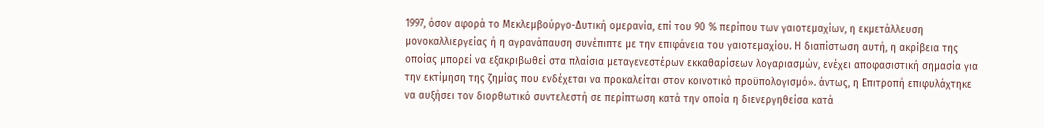1997, όσον αφορά το Μεκλεμβούργο-Δυτική ομερανία, επί του 90 % περίπου των γαιοτεμαχίων, η εκμετάλλευση μονοκαλλιεργείας ή η αγρανάπαυση συνέπιπτε με την επιφάνεια του γαιοτεμαχίου. Η διαπίστωση αυτή, η ακρίβεια της οποίας μπορεί να εξακριβωθεί στα πλαίσια μεταγενεστέρων εκκαθαρίσεων λογαριασμών, ενέχει αποφασιστική σημασία για την εκτίμηση της ζημίας που ενδέχεται να προκαλείται στον κοινοτικό προϋπολογισμό». άντως, η Επιτροπή επιφυλάχτηκε να αυξήσει τον διορθωτικό συντελεστή σε περίπτωση κατά την οποία η διενεργηθείσα κατά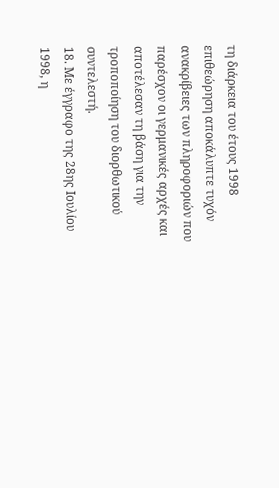τη διάρκεια του έτους 1998 επιθεώρηση αποκάλυπτε τυχόν ανακρίβειες των πληροφοριών που παρέσχον οι γερμανικές αρχές και αποτέλεσαν τη βάση για την τροποποίηση του διορθωτικού συντελεστή.
18. Με έγγραφο της 28ης Ιουλίου 1998, η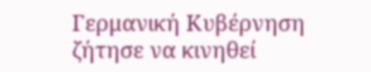Γερμανική Κυβέρνηση ζήτησε να κινηθεί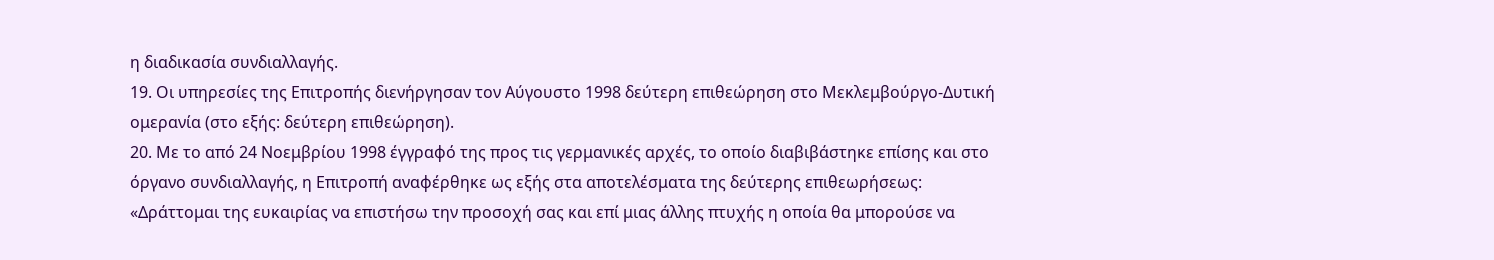η διαδικασία συνδιαλλαγής.
19. Οι υπηρεσίες της Επιτροπής διενήργησαν τον Αύγουστο 1998 δεύτερη επιθεώρηση στο Μεκλεμβούργο-Δυτική ομερανία (στο εξής: δεύτερη επιθεώρηση).
20. Με το από 24 Νοεμβρίου 1998 έγγραφό της προς τις γερμανικές αρχές, το οποίο διαβιβάστηκε επίσης και στο όργανο συνδιαλλαγής, η Επιτροπή αναφέρθηκε ως εξής στα αποτελέσματα της δεύτερης επιθεωρήσεως:
«Δράττομαι της ευκαιρίας να επιστήσω την προσοχή σας και επί μιας άλλης πτυχής η οποία θα μπορούσε να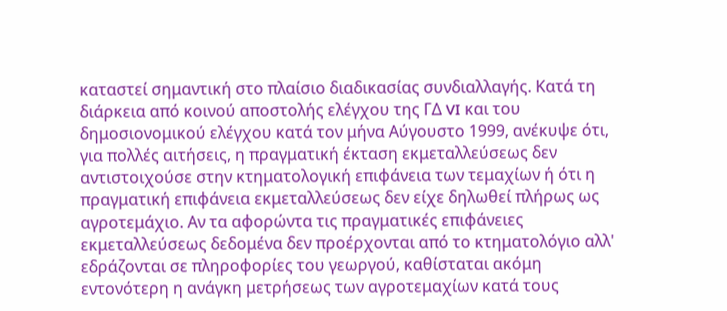καταστεί σημαντική στο πλαίσιο διαδικασίας συνδιαλλαγής. Κατά τη διάρκεια από κοινού αποστολής ελέγχου της ΓΔ VI και του δημοσιονομικού ελέγχου κατά τον μήνα Αύγουστο 1999, ανέκυψε ότι, για πολλές αιτήσεις, η πραγματική έκταση εκμεταλλεύσεως δεν αντιστοιχούσε στην κτηματολογική επιφάνεια των τεμαχίων ή ότι η πραγματική επιφάνεια εκμεταλλεύσεως δεν είχε δηλωθεί πλήρως ως αγροτεμάχιο. Αν τα αφορώντα τις πραγματικές επιφάνειες εκμεταλλεύσεως δεδομένα δεν προέρχονται από το κτηματολόγιο αλλ' εδράζονται σε πληροφορίες του γεωργού, καθίσταται ακόμη εντονότερη η ανάγκη μετρήσεως των αγροτεμαχίων κατά τους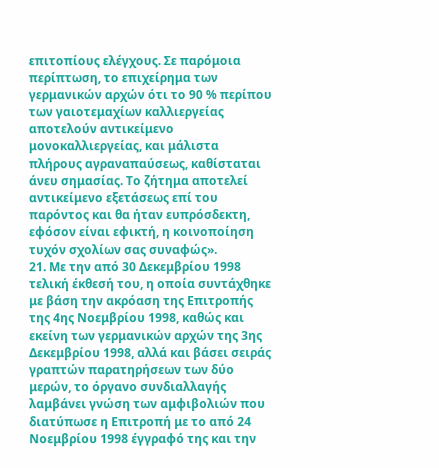επιτοπίους ελέγχους. Σε παρόμοια περίπτωση, το επιχείρημα των γερμανικών αρχών ότι το 90 % περίπου των γαιοτεμαχίων καλλιεργείας αποτελούν αντικείμενο μονοκαλλιεργείας, και μάλιστα πλήρους αγραναπαύσεως, καθίσταται άνευ σημασίας. Το ζήτημα αποτελεί αντικείμενο εξετάσεως επί του παρόντος και θα ήταν ευπρόσδεκτη, εφόσον είναι εφικτή, η κοινοποίηση τυχόν σχολίων σας συναφώς».
21. Με την από 30 Δεκεμβρίου 1998 τελική έκθεσή του, η οποία συντάχθηκε με βάση την ακρόαση της Επιτροπής της 4ης Νοεμβρίου 1998, καθώς και εκείνη των γερμανικών αρχών της 3ης Δεκεμβρίου 1998, αλλά και βάσει σειράς γραπτών παρατηρήσεων των δύο μερών, το όργανο συνδιαλλαγής λαμβάνει γνώση των αμφιβολιών που διατύπωσε η Επιτροπή με το από 24 Νοεμβρίου 1998 έγγραφό της και την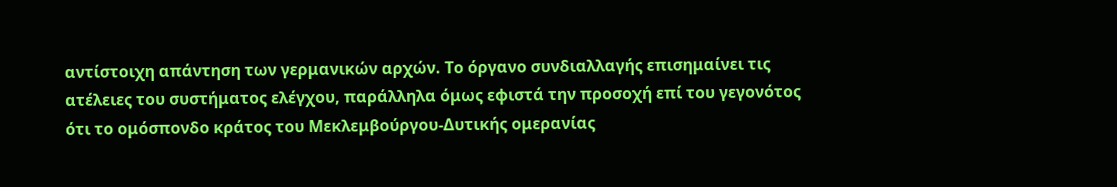αντίστοιχη απάντηση των γερμανικών αρχών. Το όργανο συνδιαλλαγής επισημαίνει τις ατέλειες του συστήματος ελέγχου, παράλληλα όμως εφιστά την προσοχή επί του γεγονότος ότι το ομόσπονδο κράτος του Μεκλεμβούργου-Δυτικής ομερανίας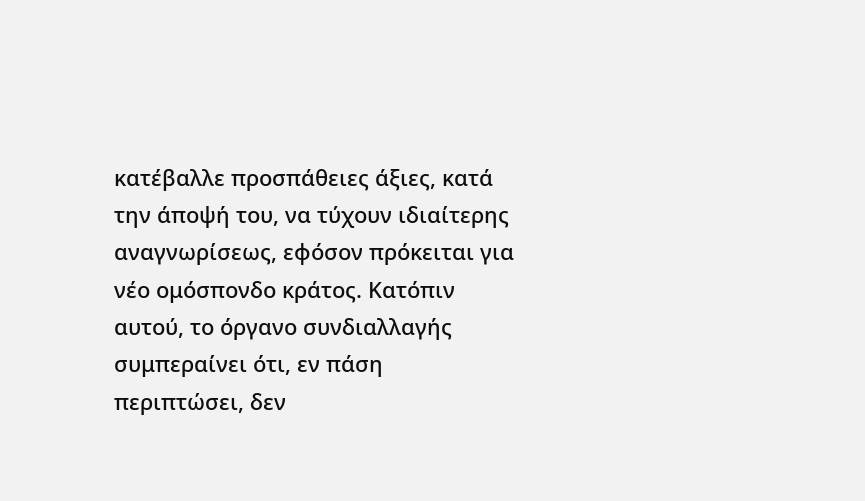κατέβαλλε προσπάθειες άξιες, κατά την άποψή του, να τύχουν ιδιαίτερης αναγνωρίσεως, εφόσον πρόκειται για νέο ομόσπονδο κράτος. Κατόπιν αυτού, το όργανο συνδιαλλαγής συμπεραίνει ότι, εν πάση περιπτώσει, δεν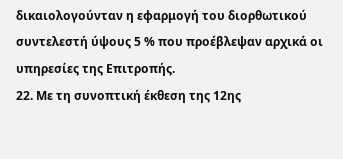δικαιολογούνταν η εφαρμογή του διορθωτικού συντελεστή ύψους 5 % που προέβλεψαν αρχικά οι υπηρεσίες της Επιτροπής.
22. Με τη συνοπτική έκθεση της 12ης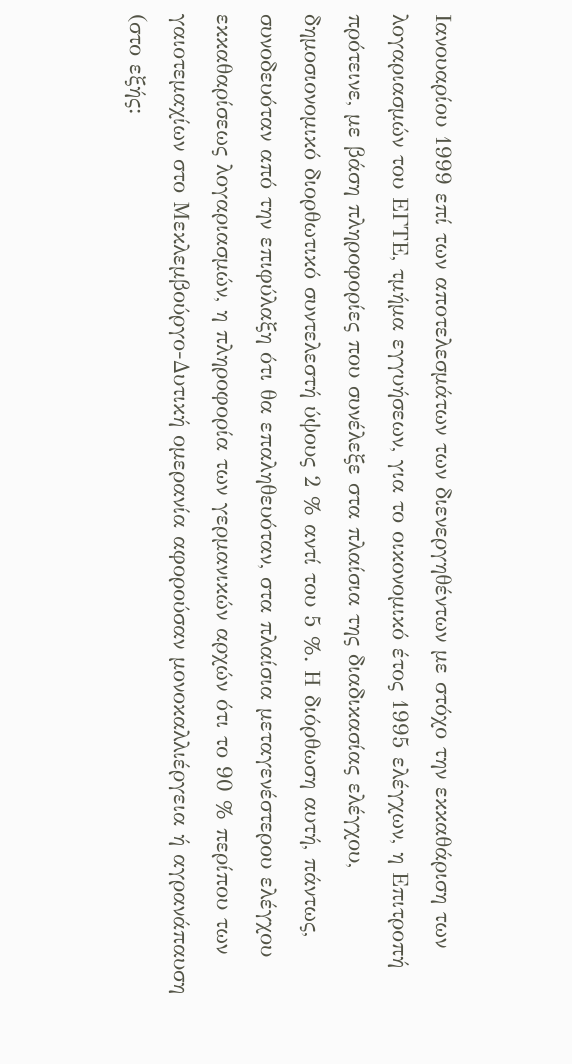Ιανουαρίου 1999 επί των αποτελεσμάτων των διενεργηθέντων με στόχο την εκκαθάριση των λογαριασμών του ΕΓΤΕ, τμήμα εγγυήσεων, για το οικονομικό έτος 1995 ελέγχων, η Επιτροπή πρότεινε, με βάση πληροφορίες που συνέλεξε στα πλαίσια της διαδικασίας ελέγχου, δημοσιονομικό διορθωτικό συντελεστή ύψους 2 % αντί του 5 %. Η διόρθωση αυτή, πάντως, συνοδευόταν από την επιφύλαξη ότι θα επαληθευόταν, στα πλαίσια μεταγενέστερου ελέγχου εκκαθαρίσεως λογαριασμών, η πληροφορία των γερμανικών αρχών ότι το 90 % περίπου των γαιοτεμαχίων στο Μεκλεμβούργο-Δυτική ομερανία αφορούσαν μονοκαλλιέργεια ή αγρανάπαυση (στο εξής: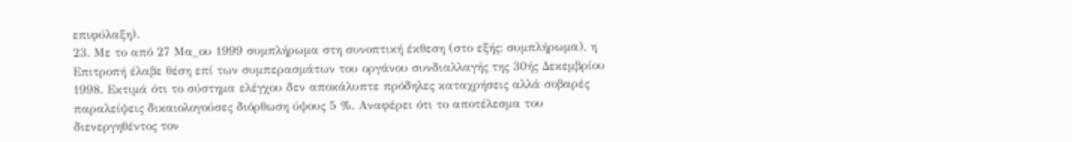επιφύλαξη).
23. Με το από 27 Μα_ου 1999 συμπλήρωμα στη συνοπτική έκθεση (στο εξής: συμπλήρωμα), η Επιτροπή έλαβε θέση επί των συμπερασμάτων του οργάνου συνδιαλλαγής της 30ής Δεκεμβρίου 1998. Εκτιμά ότι το σύστημα ελέγχου δεν αποκάλυπτε πρόδηλες καταχρήσεις αλλά σοβαρές παραλείψεις δικαιολογούσες διόρθωση ύψους 5 %. Αναφέρει ότι το αποτέλεσμα του διενεργηθέντος τον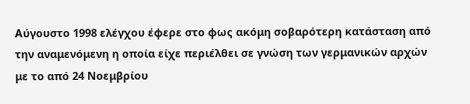Αύγουστο 1998 ελέγχου έφερε στο φως ακόμη σοβαρότερη κατάσταση από την αναμενόμενη η οποία είχε περιέλθει σε γνώση των γερμανικών αρχών με το από 24 Νοεμβρίου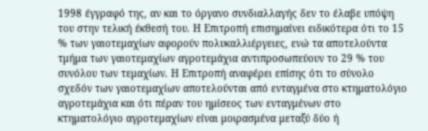1998 έγγραφό της, αν και το όργανο συνδιαλλαγής δεν το έλαβε υπόψη του στην τελική έκθεσή του. Η Επιτροπή επισημαίνει ειδικότερα ότι το 15 % των γαιοτεμαχίων αφορούν πολυκαλλιέργειες, ενώ τα αποτελούντα τμήμα των γαιοτεμαχίων αγροτεμάχια αντιπροσωπεύουν το 29 % του συνόλου των τεμαχίων. Η Επιτροπή αναφέρει επίσης ότι το σύνολο σχεδόν των γαιοτεμαχίων αποτελούνται από ενταγμένα στο κτηματολόγιο αγροτεμάχια και ότι πέραν του ημίσεος των ενταγμένων στο κτηματολόγιο αγροτεμαχίων είναι μοιρασμένα μεταξύ δύο ή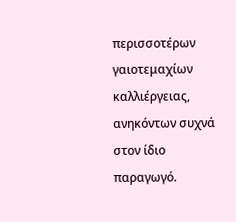περισσοτέρων γαιοτεμαχίων καλλιέργειας, ανηκόντων συχνά στον ίδιο παραγωγό.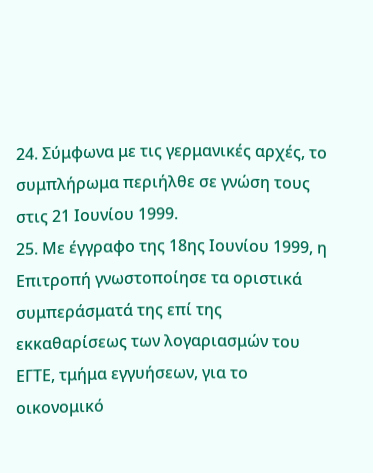24. Σύμφωνα με τις γερμανικές αρχές, το συμπλήρωμα περιήλθε σε γνώση τους στις 21 Ιουνίου 1999.
25. Με έγγραφο της 18ης Ιουνίου 1999, η Επιτροπή γνωστοποίησε τα οριστικά συμπεράσματά της επί της εκκαθαρίσεως των λογαριασμών του ΕΓΤΕ, τμήμα εγγυήσεων, για το οικονομικό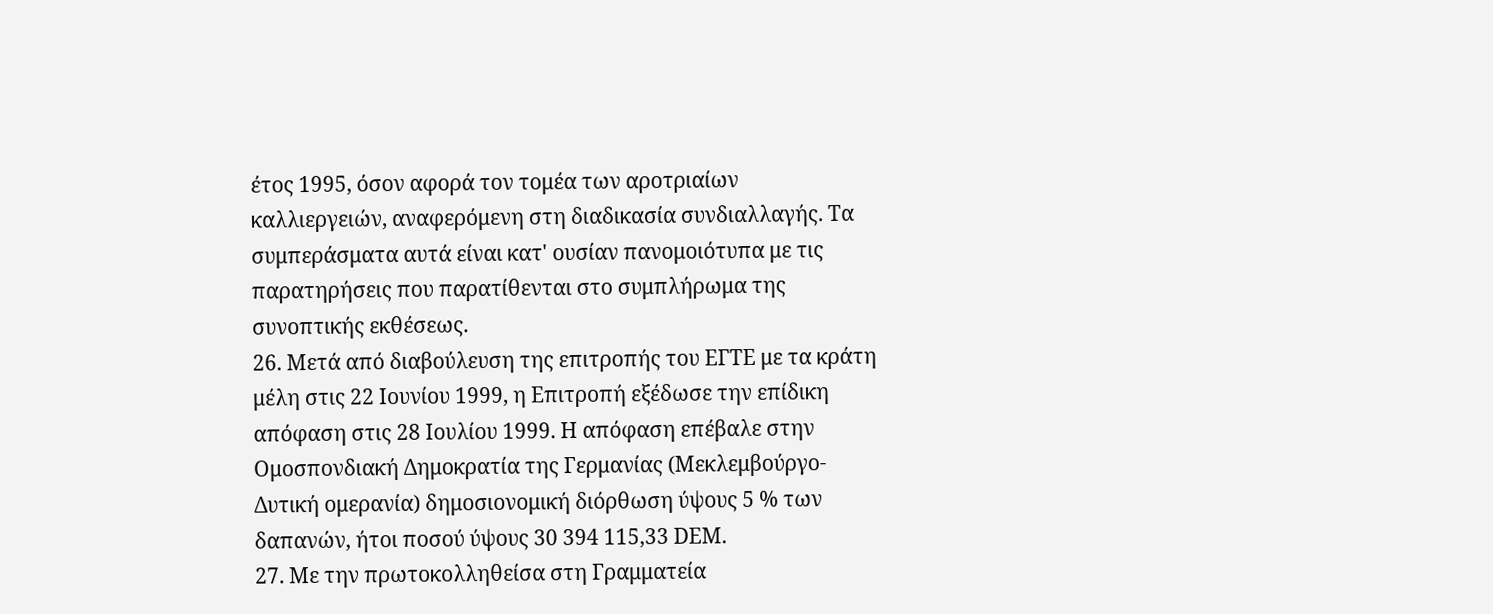έτος 1995, όσον αφορά τον τομέα των αροτριαίων καλλιεργειών, αναφερόμενη στη διαδικασία συνδιαλλαγής. Τα συμπεράσματα αυτά είναι κατ' ουσίαν πανομοιότυπα με τις παρατηρήσεις που παρατίθενται στο συμπλήρωμα της συνοπτικής εκθέσεως.
26. Μετά από διαβούλευση της επιτροπής του ΕΓΤΕ με τα κράτη μέλη στις 22 Ιουνίου 1999, η Επιτροπή εξέδωσε την επίδικη απόφαση στις 28 Ιουλίου 1999. Η απόφαση επέβαλε στην Ομοσπονδιακή Δημοκρατία της Γερμανίας (Μεκλεμβούργο-Δυτική ομερανία) δημοσιονομική διόρθωση ύψους 5 % των δαπανών, ήτοι ποσού ύψους 30 394 115,33 DEM.
27. Με την πρωτοκολληθείσα στη Γραμματεία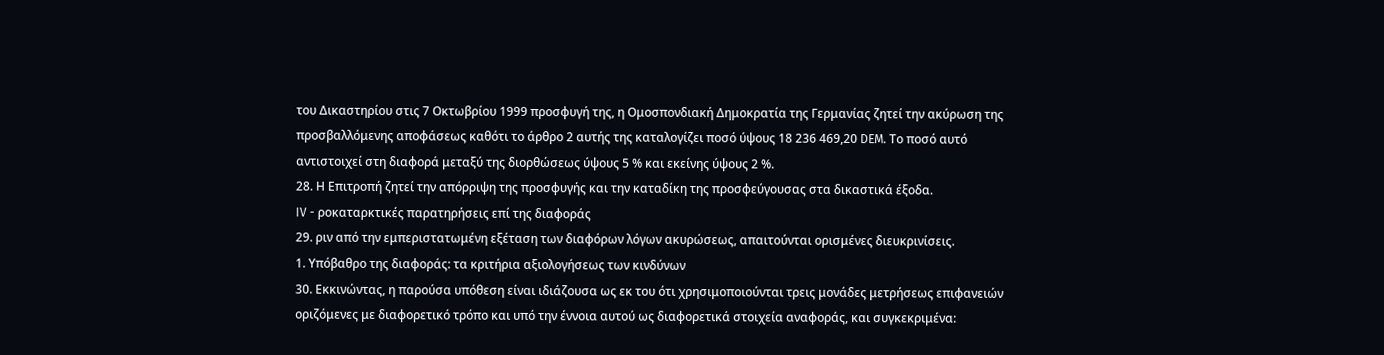του Δικαστηρίου στις 7 Οκτωβρίου 1999 προσφυγή της, η Ομοσπονδιακή Δημοκρατία της Γερμανίας ζητεί την ακύρωση της προσβαλλόμενης αποφάσεως καθότι το άρθρο 2 αυτής της καταλογίζει ποσό ύψους 18 236 469,20 DEM. Το ποσό αυτό αντιστοιχεί στη διαφορά μεταξύ της διορθώσεως ύψους 5 % και εκείνης ύψους 2 %.
28. Η Επιτροπή ζητεί την απόρριψη της προσφυγής και την καταδίκη της προσφεύγουσας στα δικαστικά έξοδα.
IV - ροκαταρκτικές παρατηρήσεις επί της διαφοράς
29. ριν από την εμπεριστατωμένη εξέταση των διαφόρων λόγων ακυρώσεως, απαιτούνται ορισμένες διευκρινίσεις.
1. Υπόβαθρο της διαφοράς: τα κριτήρια αξιολογήσεως των κινδύνων
30. Εκκινώντας, η παρούσα υπόθεση είναι ιδιάζουσα ως εκ του ότι χρησιμοποιούνται τρεις μονάδες μετρήσεως επιφανειών οριζόμενες με διαφορετικό τρόπο και υπό την έννοια αυτού ως διαφορετικά στοιχεία αναφοράς, και συγκεκριμένα: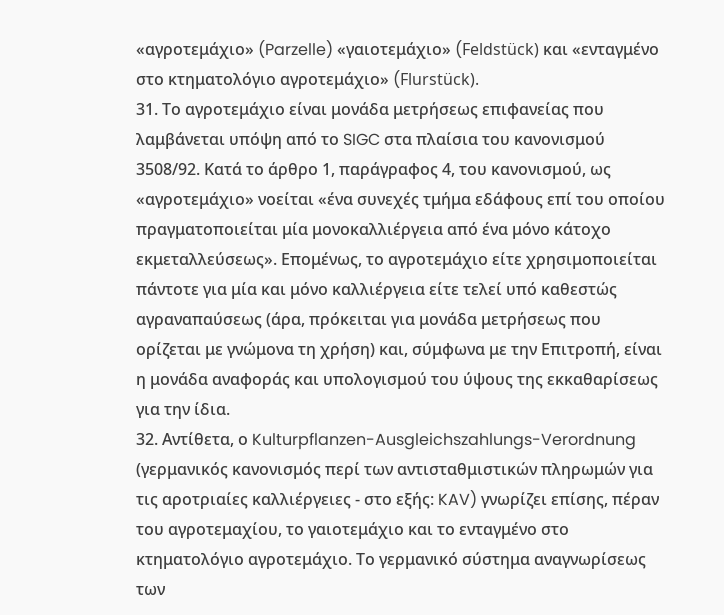«αγροτεμάχιο» (Parzelle) «γαιοτεμάχιο» (Feldstück) και «ενταγμένο στο κτηματολόγιο αγροτεμάχιο» (Flurstück).
31. Το αγροτεμάχιο είναι μονάδα μετρήσεως επιφανείας που λαμβάνεται υπόψη από το SIGC στα πλαίσια του κανονισμού 3508/92. Κατά το άρθρο 1, παράγραφος 4, του κανονισμού, ως «αγροτεμάχιο» νοείται «ένα συνεχές τμήμα εδάφους επί του οποίου πραγματοποιείται μία μονοκαλλιέργεια από ένα μόνο κάτοχο εκμεταλλεύσεως». Επομένως, το αγροτεμάχιο είτε χρησιμοποιείται πάντοτε για μία και μόνο καλλιέργεια είτε τελεί υπό καθεστώς αγραναπαύσεως (άρα, πρόκειται για μονάδα μετρήσεως που ορίζεται με γνώμονα τη χρήση) και, σύμφωνα με την Επιτροπή, είναι η μονάδα αναφοράς και υπολογισμού του ύψους της εκκαθαρίσεως για την ίδια.
32. Αντίθετα, ο Kulturpflanzen-Ausgleichszahlungs-Verordnung (γερμανικός κανονισμός περί των αντισταθμιστικών πληρωμών για τις αροτριαίες καλλιέργειες - στο εξής: KAV) γνωρίζει επίσης, πέραν του αγροτεμαχίου, το γαιοτεμάχιο και το ενταγμένο στο κτηματολόγιο αγροτεμάχιο. Το γερμανικό σύστημα αναγνωρίσεως των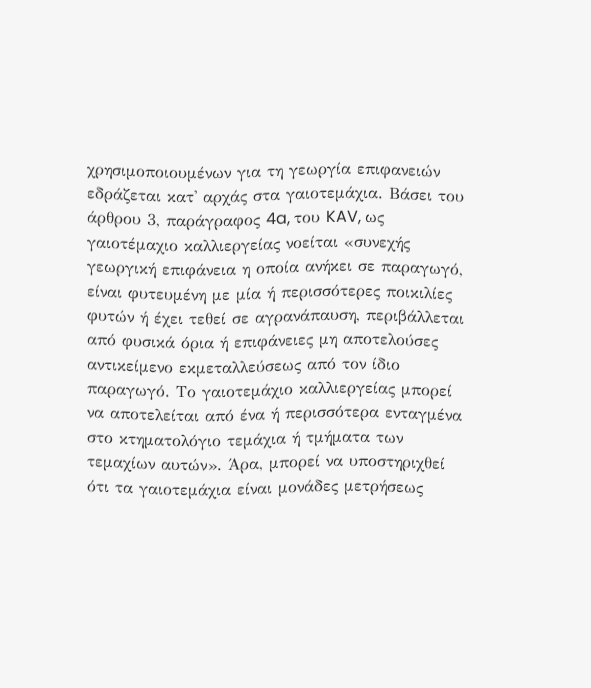χρησιμοποιουμένων για τη γεωργία επιφανειών εδράζεται κατ' αρχάς στα γαιοτεμάχια. Βάσει του άρθρου 3, παράγραφος 4a, του KAV, ως γαιοτέμαχιο καλλιεργείας νοείται «συνεχής γεωργική επιφάνεια η οποία ανήκει σε παραγωγό, είναι φυτευμένη με μία ή περισσότερες ποικιλίες φυτών ή έχει τεθεί σε αγρανάπαυση, περιβάλλεται από φυσικά όρια ή επιφάνειες μη αποτελούσες αντικείμενο εκμεταλλεύσεως από τον ίδιο παραγωγό. Το γαιοτεμάχιο καλλιεργείας μπορεί να αποτελείται από ένα ή περισσότερα ενταγμένα στο κτηματολόγιο τεμάχια ή τμήματα των τεμαχίων αυτών». Άρα, μπορεί να υποστηριχθεί ότι τα γαιοτεμάχια είναι μονάδες μετρήσεως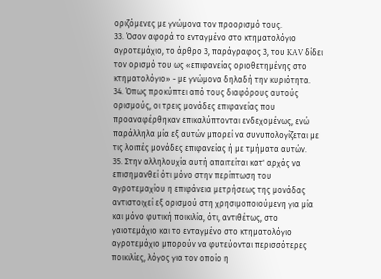οριζόμενες με γνώμονα τον προορισμό τους.
33. Όσον αφορά το ενταγμένο στο κτηματολόγιο αγροτεμάχιο, το άρθρο 3, παράγραφος 3, του KAV δίδει τον ορισμό του ως «επιφανείας οριοθετημένης στο κτηματολόγιο» - με γνώμονα δηλαδή την κυριότητα.
34. Όπως προκύπτει από τους διαφόρους αυτούς ορισμούς, οι τρεις μονάδες επιφανείας που προαναφέρθηκαν επικαλύπτονται ενδεχομένως, ενώ παράλληλα μία εξ αυτών μπορεί να συνυπολογίζεται με τις λοιπές μονάδες επιφανείας ή με τμήματα αυτών.
35. Στην αλληλουχία αυτή απαιτείται κατ' αρχάς να επισημανθεί ότι μόνο στην περίπτωση του αγροτεμαχίου η επιφάνεια μετρήσεως της μονάδας αντιστοιχεί εξ ορισμού στη χρησιμοποιούμενη για μία και μόνο φυτική ποικιλία, ότι, αντιθέτως, στο γαιοτεμάχιο και το ενταγμένο στο κτηματολόγιο αγροτεμάχιο μπορούν να φυτεύονται περισσότερες ποικιλίες, λόγος για τον οποίο η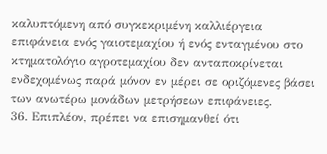καλυπτόμενη από συγκεκριμένη καλλιέργεια επιφάνεια ενός γαιοτεμαχίου ή ενός ενταγμένου στο κτηματολόγιο αγροτεμαχίου δεν ανταποκρίνεται ενδεχομένως παρά μόνον εν μέρει σε οριζόμενες βάσει των ανωτέρω μονάδων μετρήσεων επιφάνειες.
36. Επιπλέον, πρέπει να επισημανθεί ότι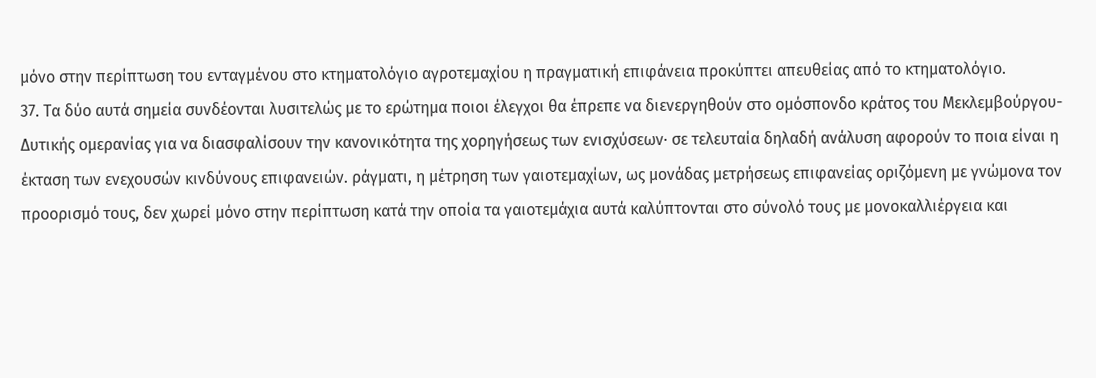μόνο στην περίπτωση του ενταγμένου στο κτηματολόγιο αγροτεμαχίου η πραγματική επιφάνεια προκύπτει απευθείας από το κτηματολόγιο.
37. Τα δύο αυτά σημεία συνδέονται λυσιτελώς με το ερώτημα ποιοι έλεγχοι θα έπρεπε να διενεργηθούν στο ομόσπονδο κράτος του Μεκλεμβούργου-Δυτικής ομερανίας για να διασφαλίσουν την κανονικότητα της χορηγήσεως των ενισχύσεων· σε τελευταία δηλαδή ανάλυση αφορούν το ποια είναι η έκταση των ενεχουσών κινδύνους επιφανειών. ράγματι, η μέτρηση των γαιοτεμαχίων, ως μονάδας μετρήσεως επιφανείας οριζόμενη με γνώμονα τον προορισμό τους, δεν χωρεί μόνο στην περίπτωση κατά την οποία τα γαιοτεμάχια αυτά καλύπτονται στο σύνολό τους με μονοκαλλιέργεια και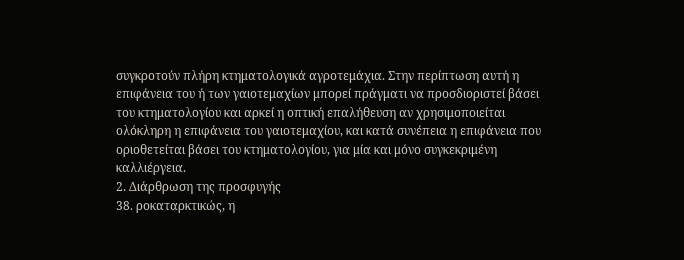συγκροτούν πλήρη κτηματολογικά αγροτεμάχια. Στην περίπτωση αυτή η επιφάνεια του ή των γαιοτεμαχίων μπορεί πράγματι να προσδιοριστεί βάσει του κτηματολογίου και αρκεί η οπτική επαλήθευση αν χρησιμοποιείται ολόκληρη η επιφάνεια του γαιοτεμαχίου, και κατά συνέπεια η επιφάνεια που οριοθετείται βάσει του κτηματολογίου, για μία και μόνο συγκεκριμένη καλλιέργεια.
2. Διάρθρωση της προσφυγής
38. ροκαταρκτικώς, η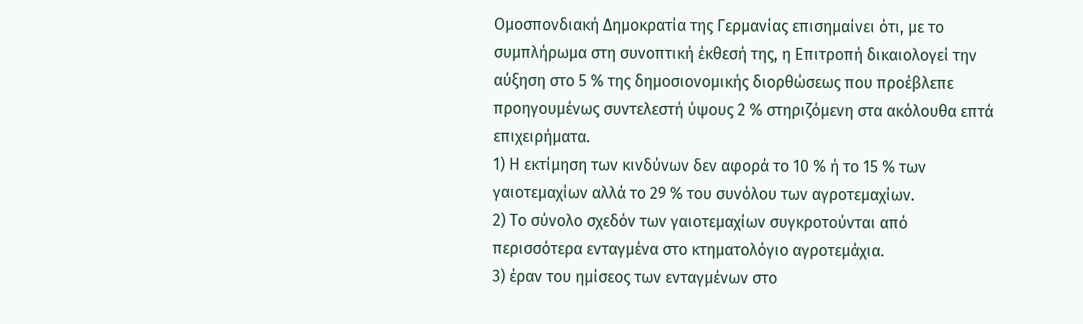Ομοσπονδιακή Δημοκρατία της Γερμανίας επισημαίνει ότι, με το συμπλήρωμα στη συνοπτική έκθεσή της, η Επιτροπή δικαιολογεί την αύξηση στο 5 % της δημοσιονομικής διορθώσεως που προέβλεπε προηγουμένως συντελεστή ύψους 2 % στηριζόμενη στα ακόλουθα επτά επιχειρήματα.
1) Η εκτίμηση των κινδύνων δεν αφορά το 10 % ή το 15 % των γαιοτεμαχίων αλλά το 29 % του συνόλου των αγροτεμαχίων.
2) Το σύνολο σχεδόν των γαιοτεμαχίων συγκροτούνται από περισσότερα ενταγμένα στο κτηματολόγιο αγροτεμάχια.
3) έραν του ημίσεος των ενταγμένων στο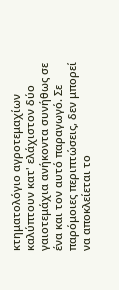κτηματολόγιο αγροτεμαχίων καλύπτουν κατ' ελάχιστον δύο γαιοτεμάχια ανήκοντα συνήθως σε ένα και τον αυτό παραγωγό. Σε παρόμοιες περιπτώσεις, δεν μπορεί να αποκλείεται το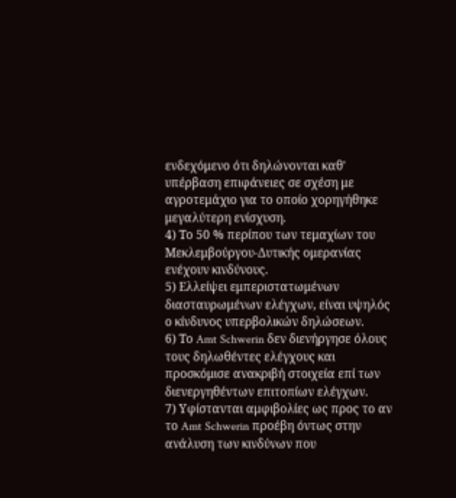ενδεχόμενο ότι δηλώνονται καθ' υπέρβαση επιφάνειες σε σχέση με αγροτεμάχιο για το οποίο χορηγήθηκε μεγαλύτερη ενίσχυση.
4) Το 50 % περίπου των τεμαχίων του Μεκλεμβούργου-Δυτικής ομερανίας ενέχουν κινδύνους.
5) Ελλείψει εμπεριστατωμένων διασταυρωμένων ελέγχων, είναι υψηλός ο κίνδυνος υπερβολικών δηλώσεων.
6) Το Amt Schwerin δεν διενήργησε όλους τους δηλωθέντες ελέγχους και προσκόμισε ανακριβή στοιχεία επί των διενεργηθέντων επιτοπίων ελέγχων.
7) Υφίστανται αμφιβολίες ως προς το αν το Amt Schwerin προέβη όντως στην ανάλυση των κινδύνων που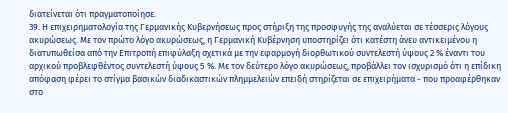διατείνεται ότι πραγματοποίησε.
39. Η επιχειρηματολογία της Γερμανικής Κυβερνήσεως προς στήριξη της προσφυγής της αναλύεται σε τέσσερις λόγους ακυρώσεως. Με τον πρώτο λόγο ακυρώσεως, η Γερμανική Κυβέρνηση υποστηρίζει ότι κατέστη άνευ αντικειμένου η διατυπωθείσα από την Επιτροπή επιφύλαξη σχετικά με την εφαρμογή διορθωτικού συντελεστή ύψους 2 % έναντι του αρχικού προβλεφθέντος συντελεστή ύψους 5 %. Με τον δεύτερο λόγο ακυρώσεως, προβάλλει τον ισχυρισμό ότι η επίδικη απόφαση φέρει το στίγμα βασικών διαδικαστικών πλημμελειών επειδή στηρίζεται σε επιχειρήματα - που προαφέρθηκαν στο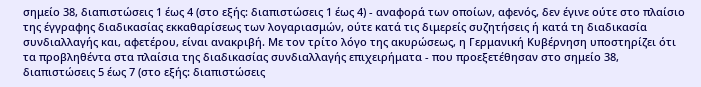σημείο 38, διαπιστώσεις 1 έως 4 (στο εξής: διαπιστώσεις 1 έως 4) - αναφορά των οποίων, αφενός, δεν έγινε ούτε στο πλαίσιο της έγγραφης διαδικασίας εκκαθαρίσεως των λογαριασμών, ούτε κατά τις διμερείς συζητήσεις ή κατά τη διαδικασία συνδιαλλαγής και, αφετέρου, είναι ανακριβή. Με τον τρίτο λόγο της ακυρώσεως, η Γερμανική Κυβέρνηση υποστηρίζει ότι τα προβληθέντα στα πλαίσια της διαδικασίας συνδιαλλαγής επιχειρήματα - που προεξετέθησαν στο σημείο 38, διαπιστώσεις 5 έως 7 (στο εξής: διαπιστώσεις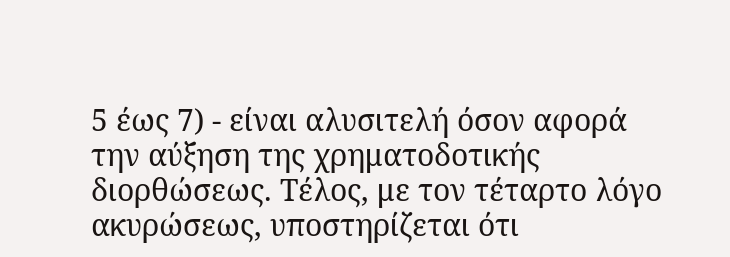5 έως 7) - είναι αλυσιτελή όσον αφορά την αύξηση της χρηματοδοτικής διορθώσεως. Τέλος, με τον τέταρτο λόγο ακυρώσεως, υποστηρίζεται ότι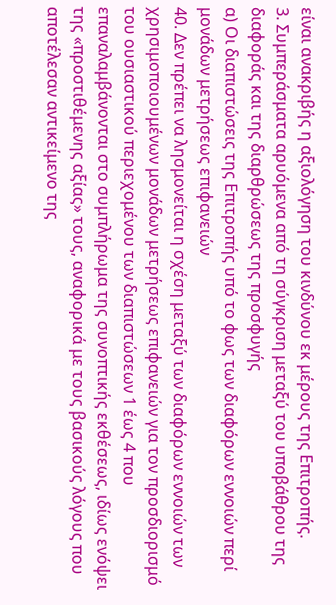είναι ανακριβής η αξιολόγηση του κινδύνου εκ μέρους της Επιτροπής.
3. Συμπεράσματα αρυόμενα από τη σύγκριση μεταξύ του υποβάθρου της διαφοράς και της διαρθρώσεως της προσφυγής
α) Οι διαπιστώσεις της Επιτροπής υπό το φως των διαφόρων εννοιών περί μονάδων μετρήσεως επιφανειών
40. Δεν πρέπει να λησμονείται η σχέση μεταξύ των διαφόρων εννοιών των χρησιμοποιουμένων μονάδων μετρήσεως επιφανειών για τον προσδιορισμό του ουσιαστικού περιεχομένου των διαπιστώσεων 1 έως 4 που επαναλαμβάνονται στο συμπλήρωμα της συνοπτικής εκθέσεως, ιδίως ενόψει της «προστιθέμενης αξίας» τους, αναφορικά με τους βασικούς λόγους που αποτέλεσαν αντικείμενο της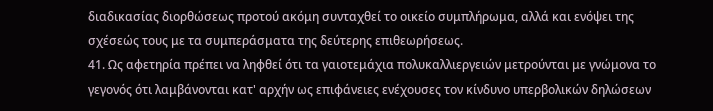διαδικασίας διορθώσεως προτού ακόμη συνταχθεί το οικείο συμπλήρωμα, αλλά και ενόψει της σχέσεώς τους με τα συμπεράσματα της δεύτερης επιθεωρήσεως.
41. Ως αφετηρία πρέπει να ληφθεί ότι τα γαιοτεμάχια πολυκαλλιεργειών μετρούνται με γνώμονα το γεγονός ότι λαμβάνονται κατ' αρχήν ως επιφάνειες ενέχουσες τον κίνδυνο υπερβολικών δηλώσεων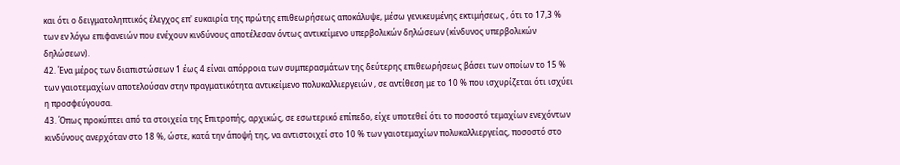και ότι ο δειγματοληπτικός έλεγχος επ' ευκαιρία της πρώτης επιθεωρήσεως αποκάλυψε, μέσω γενικευμένης εκτιμήσεως , ότι το 17,3 % των εν λόγω επιφανειών που ενέχουν κινδύνους αποτέλεσαν όντως αντικείμενο υπερβολικών δηλώσεων (κίνδυνος υπερβολικών δηλώσεων).
42. Ένα μέρος των διαπιστώσεων 1 έως 4 είναι απόρροια των συμπερασμάτων της δεύτερης επιθεωρήσεως βάσει των οποίων το 15 % των γαιοτεμαχίων αποτελούσαν στην πραγματικότητα αντικείμενο πολυκαλλιεργειών , σε αντίθεση με το 10 % που ισχυρίζεται ότι ισχύει η προσφεύγουσα.
43. Όπως προκύπτει από τα στοιχεία της Επιτροπής, αρχικώς, σε εσωτερικό επίπεδο, είχε υποτεθεί ότι το ποσοστό τεμαχίων ενεχόντων κινδύνους ανερχόταν στο 18 %, ώστε, κατά την άποψή της, να αντιστοιχεί στο 10 % των γαιοτεμαχίων πολυκαλλιεργείας, ποσοστό στο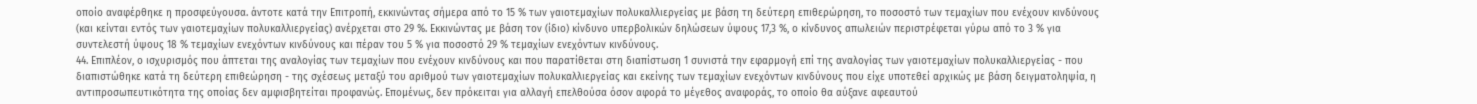οποίο αναφέρθηκε η προσφεύγουσα. άντοτε κατά την Επιτροπή, εκκινώντας σήμερα από το 15 % των γαιοτεμαχίων πολυκαλλιεργείας με βάση τη δεύτερη επιθερώρηση, το ποσοστό των τεμαχίων που ενέχουν κινδύνους (και κείνται εντός των γαιοτεμαχίων πολυκαλλιεργείας) ανέρχεται στο 29 %. Εκκινώντας με βάση τον (ίδιο) κίνδυνο υπερβολικών δηλώσεων ύψους 17,3 %, ο κίνδυνος απωλειών περιστρέφεται γύρω από το 3 % για συντελεστή ύψους 18 % τεμαχίων ενεχόντων κινδύνους και πέραν του 5 % για ποσοστό 29 % τεμαχίων ενεχόντων κινδύνους.
44. Επιπλέον, ο ισχυρισμός που άπτεται της αναλογίας των τεμαχίων που ενέχουν κινδύνους και που παρατίθεται στη διαπίστωση 1 συνιστά την εφαρμογή επί της αναλογίας των γαιοτεμαχίων πολυκαλλιεργείας - που διαπιστώθηκε κατά τη δεύτερη επιθεώρηση - της σχέσεως μεταξύ του αριθμού των γαιοτεμαχίων πολυκαλλιεργείας και εκείνης των τεμαχίων ενεχόντων κινδύνους που είχε υποτεθεί αρχικώς με βάση δειγματοληψία, η αντιπροσωπευτικότητα της οποίας δεν αμφισβητείται προφανώς. Επομένως, δεν πρόκειται για αλλαγή επελθούσα όσον αφορά το μέγεθος αναφοράς, το οποίο θα αύξανε αφεαυτού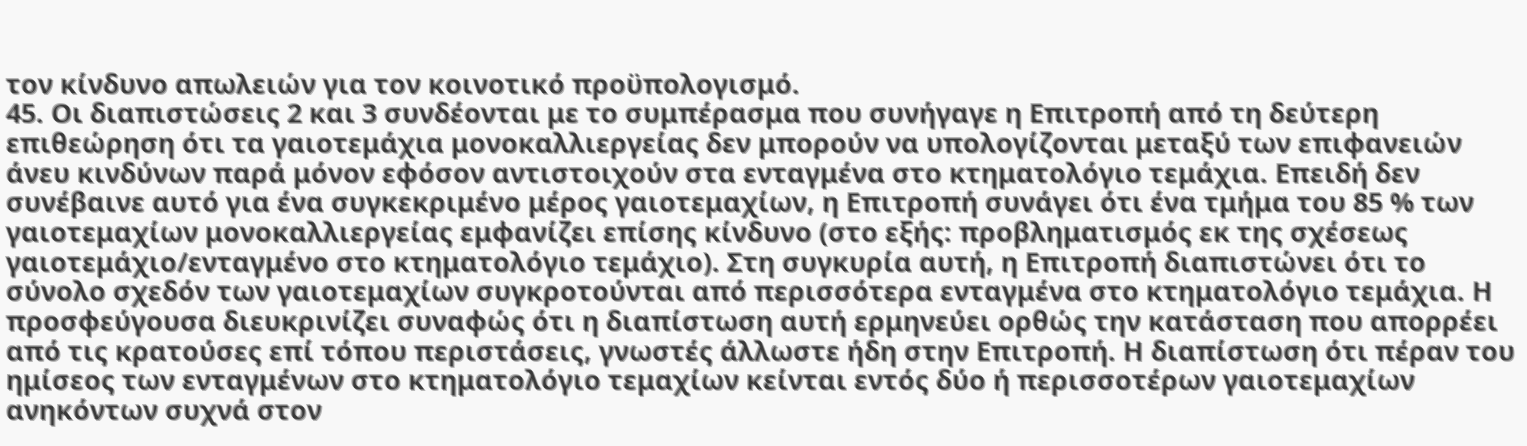τον κίνδυνο απωλειών για τον κοινοτικό προϋπολογισμό.
45. Οι διαπιστώσεις 2 και 3 συνδέονται με το συμπέρασμα που συνήγαγε η Επιτροπή από τη δεύτερη επιθεώρηση ότι τα γαιοτεμάχια μονοκαλλιεργείας δεν μπορούν να υπολογίζονται μεταξύ των επιφανειών άνευ κινδύνων παρά μόνον εφόσον αντιστοιχούν στα ενταγμένα στο κτηματολόγιο τεμάχια. Επειδή δεν συνέβαινε αυτό για ένα συγκεκριμένο μέρος γαιοτεμαχίων, η Επιτροπή συνάγει ότι ένα τμήμα του 85 % των γαιοτεμαχίων μονοκαλλιεργείας εμφανίζει επίσης κίνδυνο (στο εξής: προβληματισμός εκ της σχέσεως γαιοτεμάχιο/ενταγμένο στο κτηματολόγιο τεμάχιο). Στη συγκυρία αυτή, η Επιτροπή διαπιστώνει ότι το σύνολο σχεδόν των γαιοτεμαχίων συγκροτούνται από περισσότερα ενταγμένα στο κτηματολόγιο τεμάχια. Η προσφεύγουσα διευκρινίζει συναφώς ότι η διαπίστωση αυτή ερμηνεύει ορθώς την κατάσταση που απορρέει από τις κρατούσες επί τόπου περιστάσεις, γνωστές άλλωστε ήδη στην Επιτροπή. Η διαπίστωση ότι πέραν του ημίσεος των ενταγμένων στο κτηματολόγιο τεμαχίων κείνται εντός δύο ή περισσοτέρων γαιοτεμαχίων ανηκόντων συχνά στον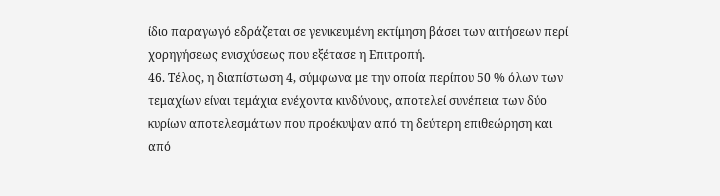ίδιο παραγωγό εδράζεται σε γενικευμένη εκτίμηση βάσει των αιτήσεων περί χορηγήσεως ενισχύσεως που εξέτασε η Επιτροπή.
46. Τέλος, η διαπίστωση 4, σύμφωνα με την οποία περίπου 50 % όλων των τεμαχίων είναι τεμάχια ενέχοντα κινδύνους, αποτελεί συνέπεια των δύο κυρίων αποτελεσμάτων που προέκυψαν από τη δεύτερη επιθεώρηση και από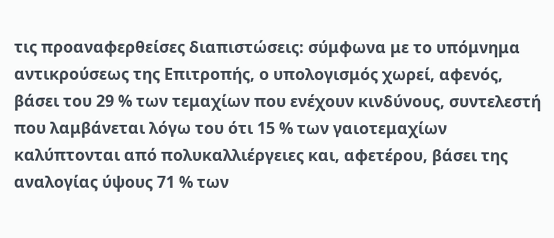τις προαναφερθείσες διαπιστώσεις: σύμφωνα με το υπόμνημα αντικρούσεως της Επιτροπής, ο υπολογισμός χωρεί, αφενός, βάσει του 29 % των τεμαχίων που ενέχουν κινδύνους, συντελεστή που λαμβάνεται λόγω του ότι 15 % των γαιοτεμαχίων καλύπτονται από πολυκαλλιέργειες και, αφετέρου, βάσει της αναλογίας ύψους 71 % των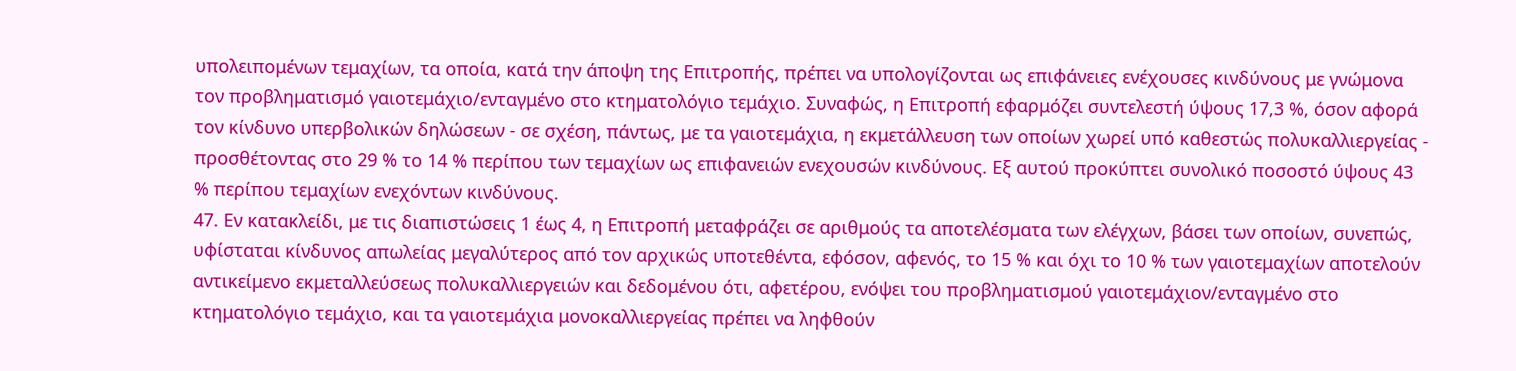υπολειπομένων τεμαχίων, τα οποία, κατά την άποψη της Επιτροπής, πρέπει να υπολογίζονται ως επιφάνειες ενέχουσες κινδύνους με γνώμονα τον προβληματισμό γαιοτεμάχιο/ενταγμένο στο κτηματολόγιο τεμάχιο. Συναφώς, η Επιτροπή εφαρμόζει συντελεστή ύψους 17,3 %, όσον αφορά τον κίνδυνο υπερβολικών δηλώσεων - σε σχέση, πάντως, με τα γαιοτεμάχια, η εκμετάλλευση των οποίων χωρεί υπό καθεστώς πολυκαλλιεργείας - προσθέτοντας στο 29 % το 14 % περίπου των τεμαχίων ως επιφανειών ενεχουσών κινδύνους. Εξ αυτού προκύπτει συνολικό ποσοστό ύψους 43 % περίπου τεμαχίων ενεχόντων κινδύνους.
47. Εν κατακλείδι, με τις διαπιστώσεις 1 έως 4, η Επιτροπή μεταφράζει σε αριθμούς τα αποτελέσματα των ελέγχων, βάσει των οποίων, συνεπώς, υφίσταται κίνδυνος απωλείας μεγαλύτερος από τον αρχικώς υποτεθέντα, εφόσον, αφενός, το 15 % και όχι το 10 % των γαιοτεμαχίων αποτελούν αντικείμενο εκμεταλλεύσεως πολυκαλλιεργειών και δεδομένου ότι, αφετέρου, ενόψει του προβληματισμού γαιοτεμάχιον/ενταγμένο στο κτηματολόγιο τεμάχιο, και τα γαιοτεμάχια μονοκαλλιεργείας πρέπει να ληφθούν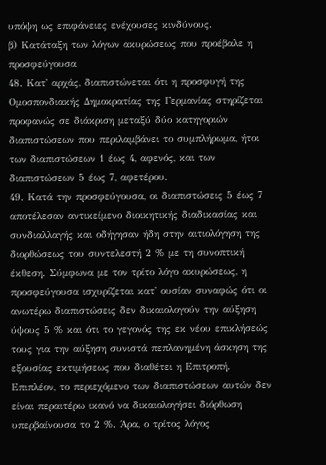υπόψη ως επιφάνειες ενέχουσες κινδύνους.
β) Κατάταξη των λόγων ακυρώσεως που προέβαλε η προσφεύγουσα
48. Κατ' αρχάς, διαπιστώνεται ότι η προσφυγή της Ομοσπονδιακής Δημοκρατίας της Γερμανίας στηρίζεται προφανώς σε διάκριση μεταξύ δύο κατηγοριών διαπιστώσεων που περιλαμβάνει το συμπλήρωμα, ήτοι των διαπιστώσεων 1 έως 4, αφενός, και των διαπιστώσεων 5 έως 7, αφετέρου.
49. Κατά την προσφεύγουσα, οι διαπιστώσεις 5 έως 7 αποτέλεσαν αντικείμενο διοικητικής διαδικασίας και συνδιαλλαγής και οδήγησαν ήδη στην αιτιολόγηση της διορθώσεως του συντελεστή 2 % με τη συνοπτική έκθεση. Σύμφωνα με τον τρίτο λόγο ακυρώσεως, η προσφεύγουσα ισχυρίζεται κατ' ουσίαν συναφώς ότι οι ανωτέρω διαπιστώσεις δεν δικαιολογούν την αύξηση ύψους 5 % και ότι το γεγονός της εκ νέου επικλήσεώς τους για την αύξηση συνιστά πεπλανημένη άσκηση της εξουσίας εκτιμήσεως που διαθέτει η Επιτροπή. Επιπλέον, το περιεχόμενο των διαπιστώσεων αυτών δεν είναι περαιτέρω ικανό να δικαιολογήσει διόρθωση υπερβαίνουσα το 2 %. Άρα, ο τρίτος λόγος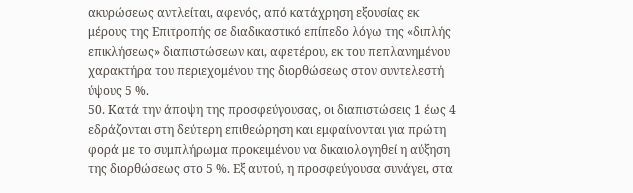ακυρώσεως αντλείται, αφενός, από κατάχρηση εξουσίας εκ μέρους της Επιτροπής σε διαδικαστικό επίπεδο λόγω της «διπλής επικλήσεως» διαπιστώσεων και, αφετέρου, εκ του πεπλανημένου χαρακτήρα του περιεχομένου της διορθώσεως στον συντελεστή ύψους 5 %.
50. Κατά την άποψη της προσφεύγουσας, οι διαπιστώσεις 1 έως 4 εδράζονται στη δεύτερη επιθεώρηση και εμφαίνονται για πρώτη φορά με το συμπλήρωμα προκειμένου να δικαιολογηθεί η αύξηση της διορθώσεως στο 5 %. Εξ αυτού, η προσφεύγουσα συνάγει, στα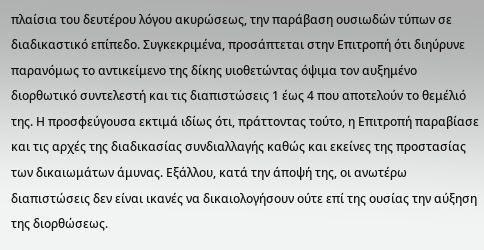πλαίσια του δευτέρου λόγου ακυρώσεως, την παράβαση ουσιωδών τύπων σε διαδικαστικό επίπεδο. Συγκεκριμένα, προσάπτεται στην Επιτροπή ότι διηύρυνε παρανόμως το αντικείμενο της δίκης υιοθετώντας όψιμα τον αυξημένο διορθωτικό συντελεστή και τις διαπιστώσεις 1 έως 4 που αποτελούν το θεμέλιό της. Η προσφεύγουσα εκτιμά ιδίως ότι, πράττοντας τούτο, η Επιτροπή παραβίασε και τις αρχές της διαδικασίας συνδιαλλαγής καθώς και εκείνες της προστασίας των δικαιωμάτων άμυνας. Εξάλλου, κατά την άποψή της, οι ανωτέρω διαπιστώσεις δεν είναι ικανές να δικαιολογήσουν ούτε επί της ουσίας την αύξηση της διορθώσεως.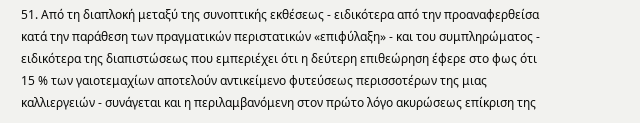51. Από τη διαπλοκή μεταξύ της συνοπτικής εκθέσεως - ειδικότερα από την προαναφερθείσα κατά την παράθεση των πραγματικών περιστατικών «επιφύλαξη» - και του συμπληρώματος - ειδικότερα της διαπιστώσεως που εμπεριέχει ότι η δεύτερη επιθεώρηση έφερε στο φως ότι 15 % των γαιοτεμαχίων αποτελούν αντικείμενο φυτεύσεως περισσοτέρων της μιας καλλιεργειών - συνάγεται και η περιλαμβανόμενη στον πρώτο λόγο ακυρώσεως επίκριση της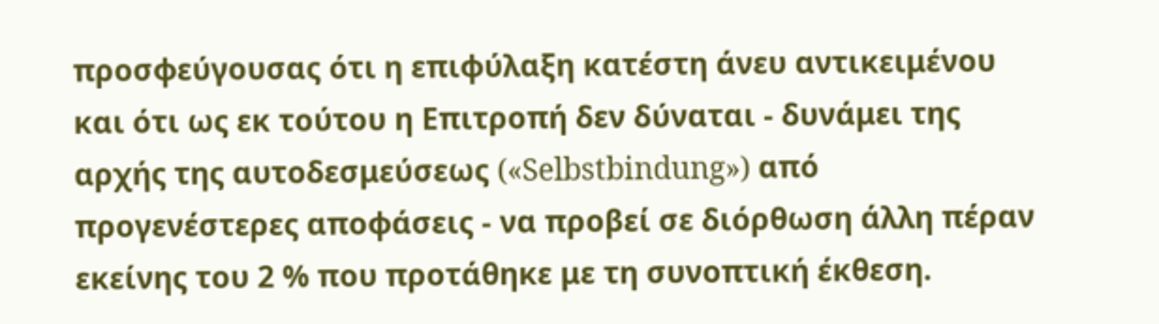προσφεύγουσας ότι η επιφύλαξη κατέστη άνευ αντικειμένου και ότι ως εκ τούτου η Επιτροπή δεν δύναται - δυνάμει της αρχής της αυτοδεσμεύσεως («Selbstbindung») από προγενέστερες αποφάσεις - να προβεί σε διόρθωση άλλη πέραν εκείνης του 2 % που προτάθηκε με τη συνοπτική έκθεση.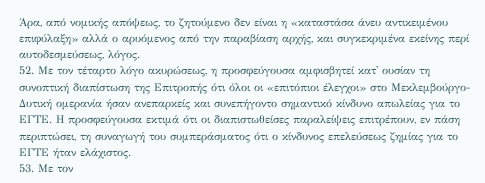Άρα, από νομικής απόψεως, το ζητούμενο δεν είναι η «καταστάσα άνευ αντικειμένου επιφύλαξη» αλλά ο αρυόμενος από την παραβίαση αρχής, και συγκεκριμένα εκείνης περί αυτοδεσμεύσεως, λόγος.
52. Με τον τέταρτο λόγο ακυρώσεως, η προσφεύγουσα αμφισβητεί κατ' ουσίαν τη συνοπτική διαπίστωση της Επιτροπής ότι όλοι οι «επιτόπιοι έλεγχοι» στο Μεκλεμβούργο-Δυτική ομερανία ήσαν ανεπαρκείς και συνεπήγοντο σημαντικό κίνδυνο απωλείας για το ΕΓΤΕ. Η προσφεύγουσα εκτιμά ότι οι διαπιστωθείσες παραλείψεις επιτρέπουν, εν πάση περιπτώσει, τη συναγωγή του συμπεράσματος ότι ο κίνδυνος επελεύσεως ζημίας για το ΕΓΤΕ ήταν ελάχιστος.
53. Με τον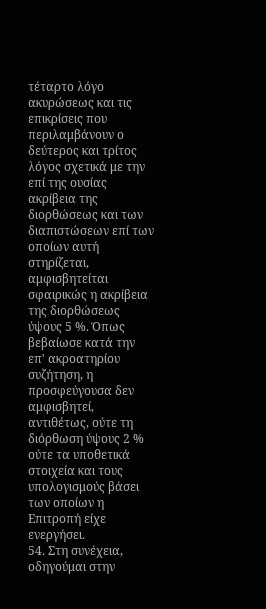τέταρτο λόγο ακυρώσεως και τις επικρίσεις που περιλαμβάνουν ο δεύτερος και τρίτος λόγος σχετικά με την επί της ουσίας ακρίβεια της διορθώσεως και των διαπιστώσεων επί των οποίων αυτή στηρίζεται, αμφισβητείται σφαιρικώς η ακρίβεια της διορθώσεως ύψους 5 %. Όπως βεβαίωσε κατά την επ' ακροατηρίου συζήτηση, η προσφεύγουσα δεν αμφισβητεί, αντιθέτως, ούτε τη διόρθωση ύψους 2 % ούτε τα υποθετικά στοιχεία και τους υπολογισμούς βάσει των οποίων η Επιτροπή είχε ενεργήσει.
54. Στη συνέχεια, οδηγούμαι στην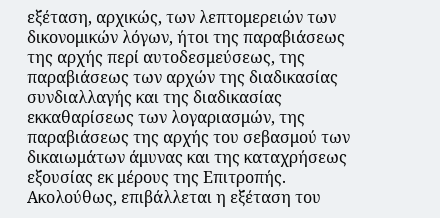εξέταση, αρχικώς, των λεπτομερειών των δικονομικών λόγων, ήτοι της παραβιάσεως της αρχής περί αυτοδεσμεύσεως, της παραβιάσεως των αρχών της διαδικασίας συνδιαλλαγής και της διαδικασίας εκκαθαρίσεως των λογαριασμών, της παραβιάσεως της αρχής του σεβασμού των δικαιωμάτων άμυνας και της καταχρήσεως εξουσίας εκ μέρους της Επιτροπής. Ακολούθως, επιβάλλεται η εξέταση του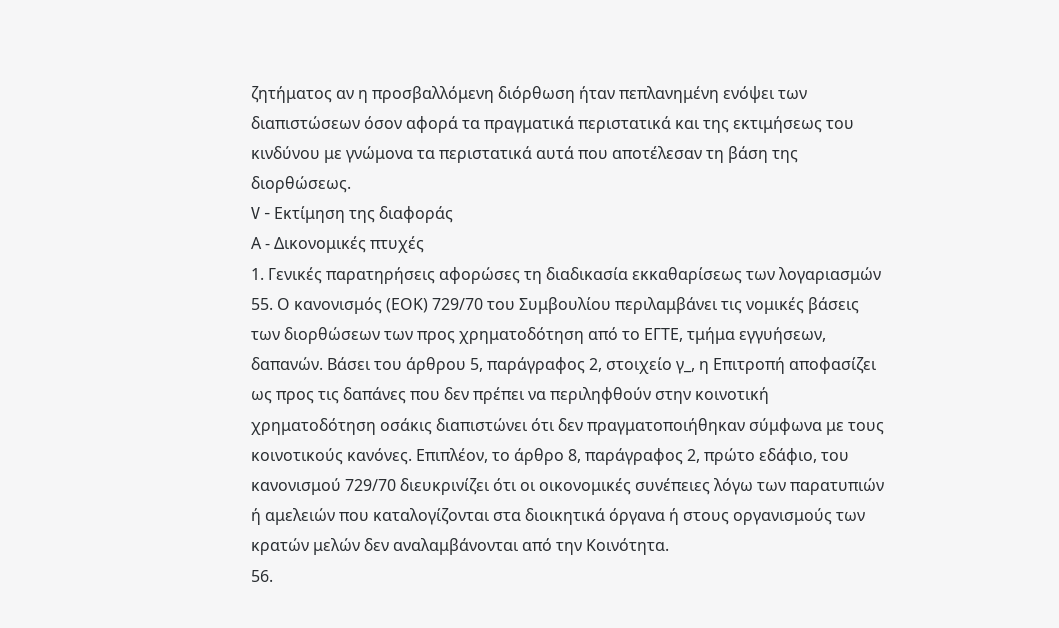ζητήματος αν η προσβαλλόμενη διόρθωση ήταν πεπλανημένη ενόψει των διαπιστώσεων όσον αφορά τα πραγματικά περιστατικά και της εκτιμήσεως του κινδύνου με γνώμονα τα περιστατικά αυτά που αποτέλεσαν τη βάση της διορθώσεως.
V - Εκτίμηση της διαφοράς
Α - Δικονομικές πτυχές
1. Γενικές παρατηρήσεις αφορώσες τη διαδικασία εκκαθαρίσεως των λογαριασμών
55. Ο κανονισμός (ΕΟΚ) 729/70 του Συμβουλίου περιλαμβάνει τις νομικές βάσεις των διορθώσεων των προς χρηματοδότηση από το ΕΓΤΕ, τμήμα εγγυήσεων, δαπανών. Βάσει του άρθρου 5, παράγραφος 2, στοιχείο γ_, η Επιτροπή αποφασίζει ως προς τις δαπάνες που δεν πρέπει να περιληφθούν στην κοινοτική χρηματοδότηση οσάκις διαπιστώνει ότι δεν πραγματοποιήθηκαν σύμφωνα με τους κοινοτικούς κανόνες. Επιπλέον, το άρθρο 8, παράγραφος 2, πρώτο εδάφιο, του κανονισμού 729/70 διευκρινίζει ότι οι οικονομικές συνέπειες λόγω των παρατυπιών ή αμελειών που καταλογίζονται στα διοικητικά όργανα ή στους οργανισμούς των κρατών μελών δεν αναλαμβάνονται από την Κοινότητα.
56.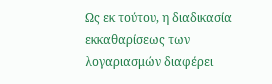Ως εκ τούτου, η διαδικασία εκκαθαρίσεως των λογαριασμών διαφέρει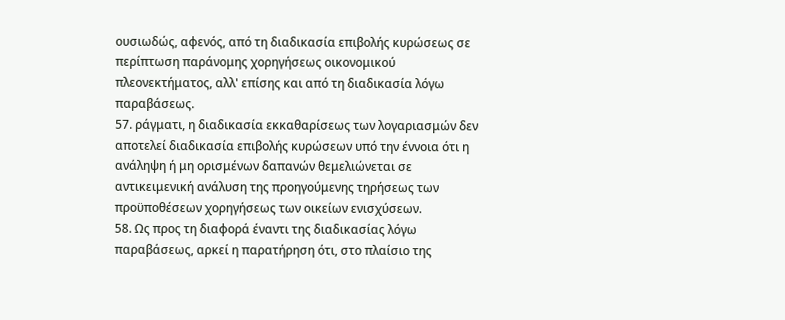ουσιωδώς, αφενός, από τη διαδικασία επιβολής κυρώσεως σε περίπτωση παράνομης χορηγήσεως οικονομικού πλεονεκτήματος, αλλ' επίσης και από τη διαδικασία λόγω παραβάσεως.
57. ράγματι, η διαδικασία εκκαθαρίσεως των λογαριασμών δεν αποτελεί διαδικασία επιβολής κυρώσεων υπό την έννοια ότι η ανάληψη ή μη ορισμένων δαπανών θεμελιώνεται σε αντικειμενική ανάλυση της προηγούμενης τηρήσεως των προϋποθέσεων χορηγήσεως των οικείων ενισχύσεων.
58. Ως προς τη διαφορά έναντι της διαδικασίας λόγω παραβάσεως, αρκεί η παρατήρηση ότι, στο πλαίσιο της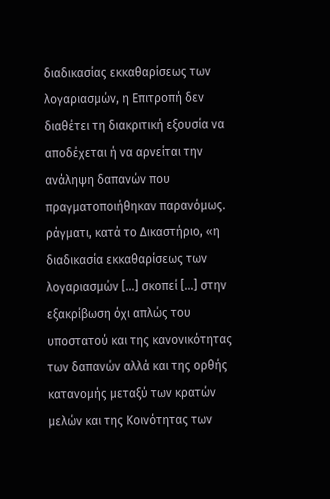διαδικασίας εκκαθαρίσεως των λογαριασμών, η Επιτροπή δεν διαθέτει τη διακριτική εξουσία να αποδέχεται ή να αρνείται την ανάληψη δαπανών που πραγματοποιήθηκαν παρανόμως. ράγματι, κατά το Δικαστήριο, «η διαδικασία εκκαθαρίσεως των λογαριασμών [...] σκοπεί [...] στην εξακρίβωση όχι απλώς του υποστατού και της κανονικότητας των δαπανών αλλά και της ορθής κατανομής μεταξύ των κρατών μελών και της Κοινότητας των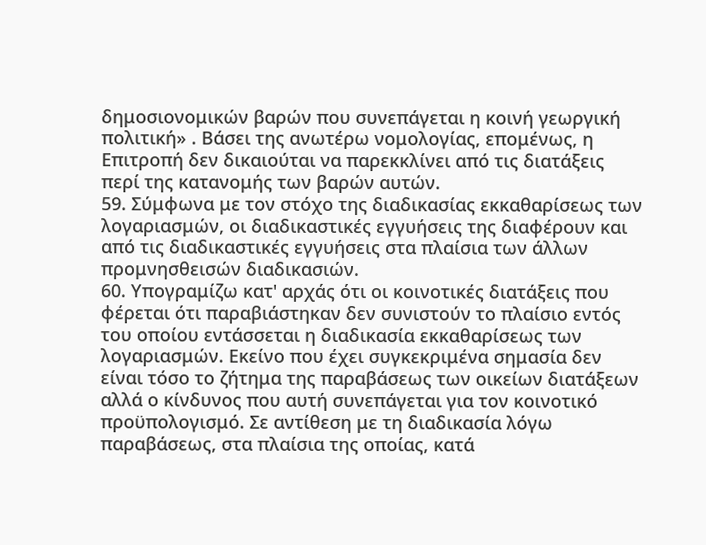δημοσιονομικών βαρών που συνεπάγεται η κοινή γεωργική πολιτική» . Βάσει της ανωτέρω νομολογίας, επομένως, η Επιτροπή δεν δικαιούται να παρεκκλίνει από τις διατάξεις περί της κατανομής των βαρών αυτών.
59. Σύμφωνα με τον στόχο της διαδικασίας εκκαθαρίσεως των λογαριασμών, οι διαδικαστικές εγγυήσεις της διαφέρουν και από τις διαδικαστικές εγγυήσεις στα πλαίσια των άλλων προμνησθεισών διαδικασιών.
60. Υπογραμίζω κατ' αρχάς ότι οι κοινοτικές διατάξεις που φέρεται ότι παραβιάστηκαν δεν συνιστούν το πλαίσιο εντός του οποίου εντάσσεται η διαδικασία εκκαθαρίσεως των λογαριασμών. Εκείνο που έχει συγκεκριμένα σημασία δεν είναι τόσο το ζήτημα της παραβάσεως των οικείων διατάξεων αλλά ο κίνδυνος που αυτή συνεπάγεται για τον κοινοτικό προϋπολογισμό. Σε αντίθεση με τη διαδικασία λόγω παραβάσεως, στα πλαίσια της οποίας, κατά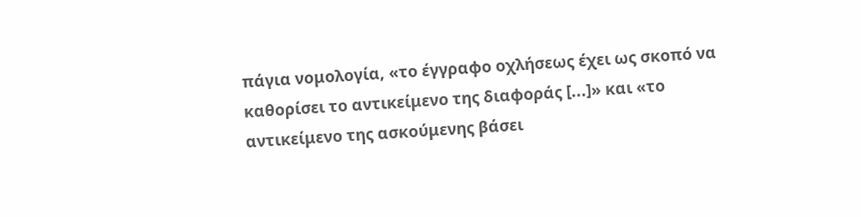πάγια νομολογία, «το έγγραφο οχλήσεως έχει ως σκοπό να καθορίσει το αντικείμενο της διαφοράς [...]» και «το αντικείμενο της ασκούμενης βάσει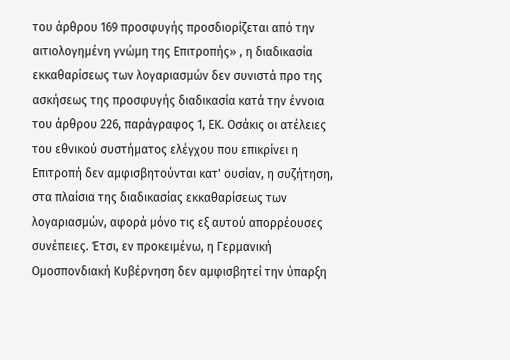του άρθρου 169 προσφυγής προσδιορίζεται από την αιτιολογημένη γνώμη της Επιτροπής» , η διαδικασία εκκαθαρίσεως των λογαριασμών δεν συνιστά προ της ασκήσεως της προσφυγής διαδικασία κατά την έννοια του άρθρου 226, παράγραφος 1, ΕΚ. Οσάκις οι ατέλειες του εθνικού συστήματος ελέγχου που επικρίνει η Επιτροπή δεν αμφισβητούνται κατ' ουσίαν, η συζήτηση, στα πλαίσια της διαδικασίας εκκαθαρίσεως των λογαριασμών, αφορά μόνο τις εξ αυτού απορρέουσες συνέπειες. Έτσι, εν προκειμένω, η Γερμανική Ομοσπονδιακή Κυβέρνηση δεν αμφισβητεί την ύπαρξη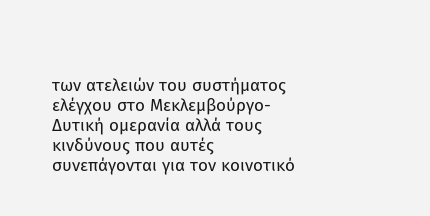των ατελειών του συστήματος ελέγχου στο Μεκλεμβούργο-Δυτική ομερανία αλλά τους κινδύνους που αυτές συνεπάγονται για τον κοινοτικό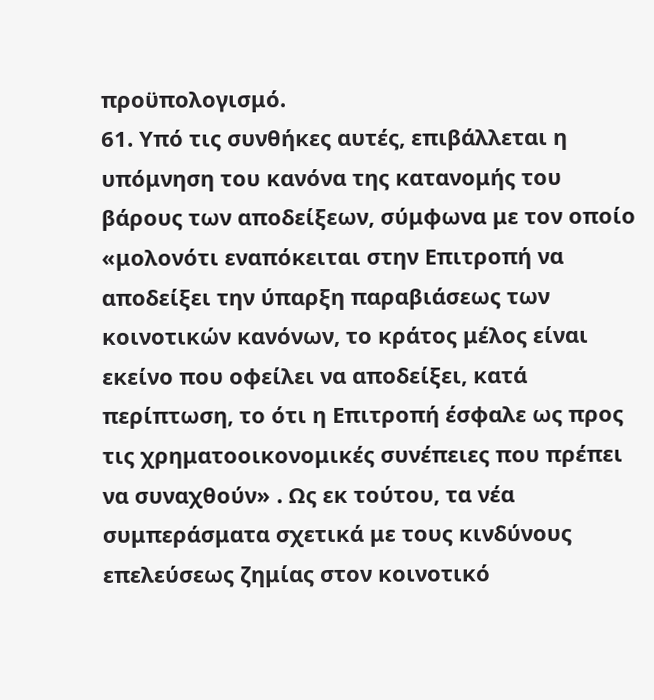προϋπολογισμό.
61. Υπό τις συνθήκες αυτές, επιβάλλεται η υπόμνηση του κανόνα της κατανομής του βάρους των αποδείξεων, σύμφωνα με τον οποίο «μολονότι εναπόκειται στην Επιτροπή να αποδείξει την ύπαρξη παραβιάσεως των κοινοτικών κανόνων, το κράτος μέλος είναι εκείνο που οφείλει να αποδείξει, κατά περίπτωση, το ότι η Επιτροπή έσφαλε ως προς τις χρηματοοικονομικές συνέπειες που πρέπει να συναχθούν» . Ως εκ τούτου, τα νέα συμπεράσματα σχετικά με τους κινδύνους επελεύσεως ζημίας στον κοινοτικό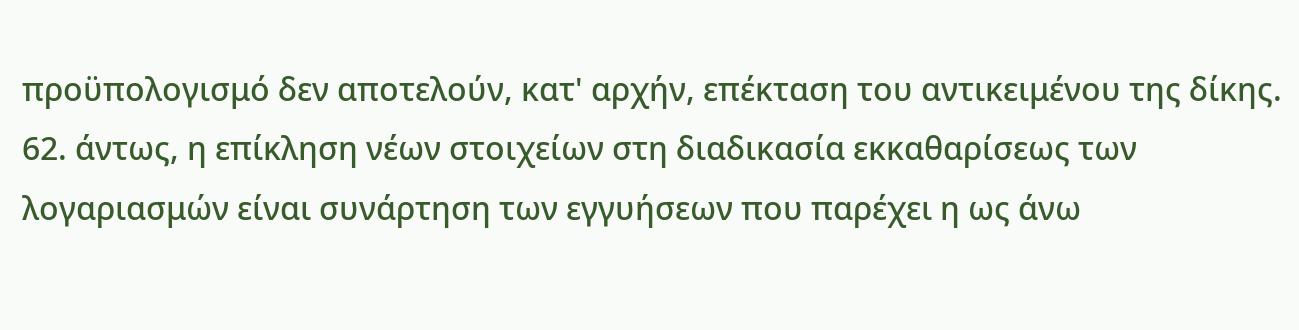προϋπολογισμό δεν αποτελούν, κατ' αρχήν, επέκταση του αντικειμένου της δίκης.
62. άντως, η επίκληση νέων στοιχείων στη διαδικασία εκκαθαρίσεως των λογαριασμών είναι συνάρτηση των εγγυήσεων που παρέχει η ως άνω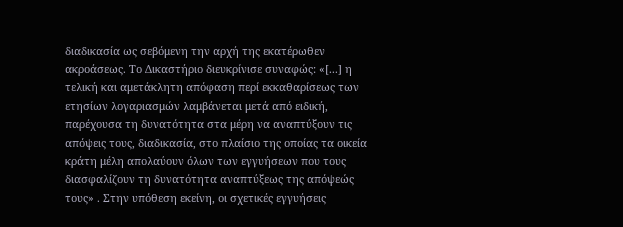διαδικασία ως σεβόμενη την αρχή της εκατέρωθεν ακροάσεως. Το Δικαστήριο διευκρίνισε συναφώς: «[...] η τελική και αμετάκλητη απόφαση περί εκκαθαρίσεως των ετησίων λογαριασμών λαμβάνεται μετά από ειδική, παρέχουσα τη δυνατότητα στα μέρη να αναπτύξουν τις απόψεις τους, διαδικασία, στο πλαίσιο της οποίας τα οικεία κράτη μέλη απολαύουν όλων των εγγυήσεων που τους διασφαλίζουν τη δυνατότητα αναπτύξεως της απόψεώς τους» . Στην υπόθεση εκείνη, οι σχετικές εγγυήσεις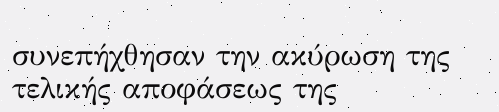συνεπήχθησαν την ακύρωση της τελικής αποφάσεως της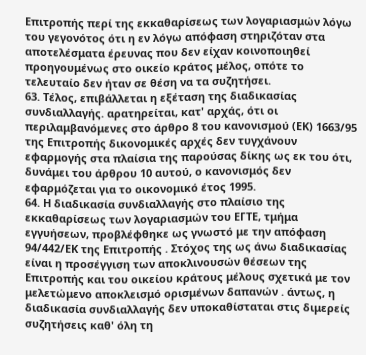Επιτροπής περί της εκκαθαρίσεως των λογαριασμών λόγω του γεγονότος ότι η εν λόγω απόφαση στηριζόταν στα αποτελέσματα έρευνας που δεν είχαν κοινοποιηθεί προηγουμένως στο οικείο κράτος μέλος, οπότε το τελευταίο δεν ήταν σε θέση να τα συζητήσει.
63. Τέλος, επιβάλλεται η εξέταση της διαδικασίας συνδιαλλαγής. αρατηρείται, κατ' αρχάς, ότι οι περιλαμβανόμενες στο άρθρο 8 του κανονισμού (ΕΚ) 1663/95 της Επιτροπής δικονομικές αρχές δεν τυγχάνουν εφαρμογής στα πλαίσια της παρούσας δίκης ως εκ του ότι, δυνάμει του άρθρου 10 αυτού, ο κανονισμός δεν εφαρμόζεται για το οικονομικό έτος 1995.
64. Η διαδικασία συνδιαλλαγής στο πλαίσιο της εκκαθαρίσεως των λογαριασμών του ΕΓΤΕ, τμήμα εγγυήσεων, προβλέφθηκε ως γνωστό με την απόφαση 94/442/ΕΚ της Επιτροπής . Στόχος της ως άνω διαδικασίας είναι η προσέγγιση των αποκλινουσών θέσεων της Επιτροπής και του οικείου κράτους μέλους σχετικά με τον μελετώμενο αποκλεισμό ορισμένων δαπανών . άντως, η διαδικασία συνδιαλλαγής δεν υποκαθίσταται στις διμερείς συζητήσεις καθ' όλη τη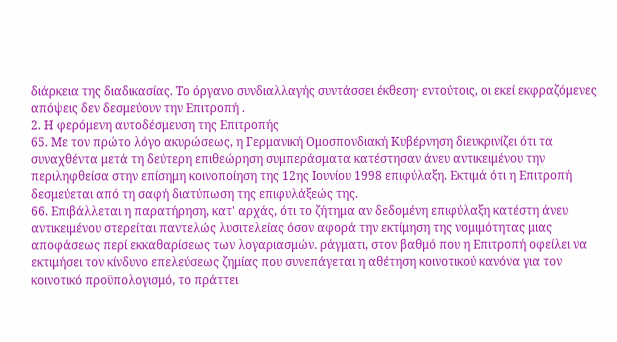διάρκεια της διαδικασίας. Το όργανο συνδιαλλαγής συντάσσει έκθεση· εντούτοις, οι εκεί εκφραζόμενες απόψεις δεν δεσμεύουν την Επιτροπή .
2. Η φερόμενη αυτοδέσμευση της Επιτροπής
65. Με τον πρώτο λόγο ακυρώσεως, η Γερμανική Ομοσπονδιακή Κυβέρνηση διευκρινίζει ότι τα συναχθέντα μετά τη δεύτερη επιθεώρηση συμπεράσματα κατέστησαν άνευ αντικειμένου την περιληφθείσα στην επίσημη κοινοποίηση της 12ης Ιουνίου 1998 επιφύλαξη. Εκτιμά ότι η Επιτροπή δεσμεύεται από τη σαφή διατύπωση της επιφυλάξεώς της.
66. Επιβάλλεται η παρατήρηση, κατ' αρχάς, ότι το ζήτημα αν δεδομένη επιφύλαξη κατέστη άνευ αντικειμένου στερείται παντελώς λυσιτελείας όσον αφορά την εκτίμηση της νομιμότητας μιας αποφάσεως περί εκκαθαρίσεως των λογαριασμών. ράγματι, στον βαθμό που η Επιτροπή οφείλει να εκτιμήσει τον κίνδυνο επελεύσεως ζημίας που συνεπάγεται η αθέτηση κοινοτικού κανόνα για τον κοινοτικό προϋπολογισμό, το πράττει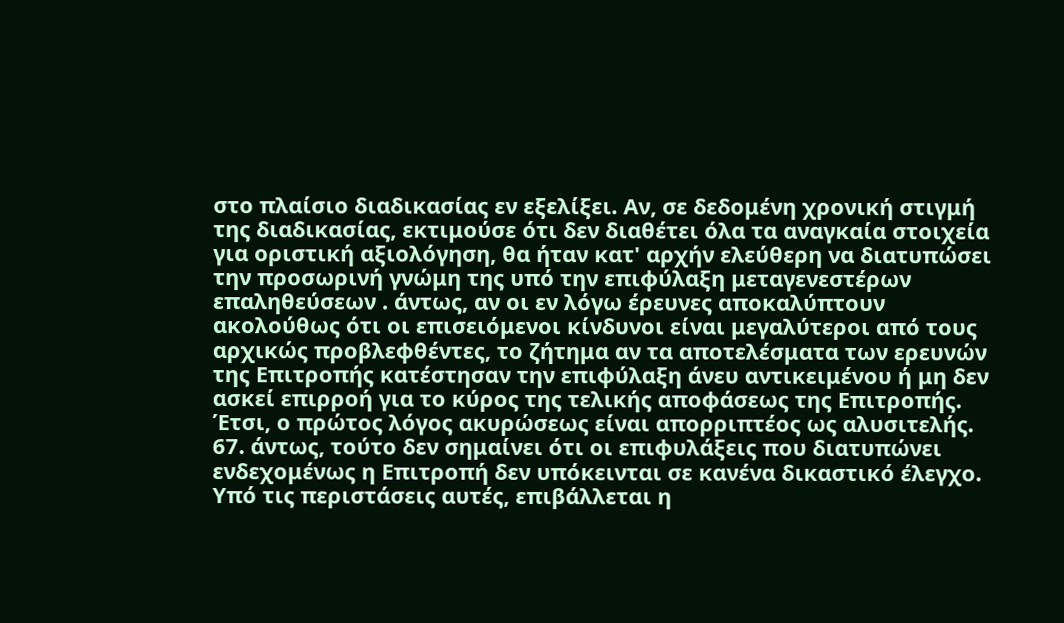στο πλαίσιο διαδικασίας εν εξελίξει. Αν, σε δεδομένη χρονική στιγμή της διαδικασίας, εκτιμούσε ότι δεν διαθέτει όλα τα αναγκαία στοιχεία για οριστική αξιολόγηση, θα ήταν κατ' αρχήν ελεύθερη να διατυπώσει την προσωρινή γνώμη της υπό την επιφύλαξη μεταγενεστέρων επαληθεύσεων . άντως, αν οι εν λόγω έρευνες αποκαλύπτουν ακολούθως ότι οι επισειόμενοι κίνδυνοι είναι μεγαλύτεροι από τους αρχικώς προβλεφθέντες, το ζήτημα αν τα αποτελέσματα των ερευνών της Επιτροπής κατέστησαν την επιφύλαξη άνευ αντικειμένου ή μη δεν ασκεί επιρροή για το κύρος της τελικής αποφάσεως της Επιτροπής. Έτσι, ο πρώτος λόγος ακυρώσεως είναι απορριπτέος ως αλυσιτελής.
67. άντως, τούτο δεν σημαίνει ότι οι επιφυλάξεις που διατυπώνει ενδεχομένως η Επιτροπή δεν υπόκεινται σε κανένα δικαστικό έλεγχο. Υπό τις περιστάσεις αυτές, επιβάλλεται η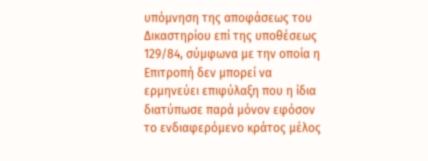υπόμνηση της αποφάσεως του Δικαστηρίου επί της υποθέσεως 129/84, σύμφωνα με την οποία η Επιτροπή δεν μπορεί να ερμηνεύει επιφύλαξη που η ίδια διατύπωσε παρά μόνον εφόσον το ενδιαφερόμενο κράτος μέλος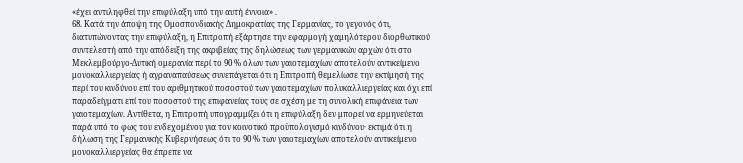«έχει αντιληφθεί την επιφύλαξη υπό την αυτή έννοια» .
68. Κατά την άποψη της Ομοσπονδιακής Δημοκρατίας της Γερμανίας, το γεγονός ότι, διατυπώνοντας την επιφύλαξη, η Επιτροπή εξάρτησε την εφαρμογή χαμηλότερου διορθωτικού συντελεστή από την απόδειξη της ακριβείας της δηλώσεως των γερμανικών αρχών ότι στο Μεκλεμβούργο-Δυτική ομερανία περί το 90 % όλων των γαιοτεμαχίων αποτελούν αντικείμενο μονοκαλλιεργείας ή αγραναπαύσεως συνεπάγεται ότι η Επιτροπή θεμελίωσε την εκτίμησή της περί του κινδύνου επί του αριθμητικού ποσοστού των γαιοτεμαχίων πολυκαλλιεργείας και όχι επί παραδείγματι επί του ποσοστού της επιφανείας τους σε σχέση με τη συνολική επιφάνεια των γαιοτεμαχίων. Αντίθετα, η Επιτροπή υπογραμμίζει ότι η επιφύλαξη δεν μπορεί να ερμηνεύεται παρά υπό το φως του ενδεχομένου για τον κοινοτικό προϋπολογισμό κινδύνου· εκτιμά ότι η δήλωση της Γερμανικής Κυβερνήσεως ότι το 90 % των γαιοτεμαχίων αποτελούν αντικείμενο μονοκαλλιεργείας θα έπρεπε να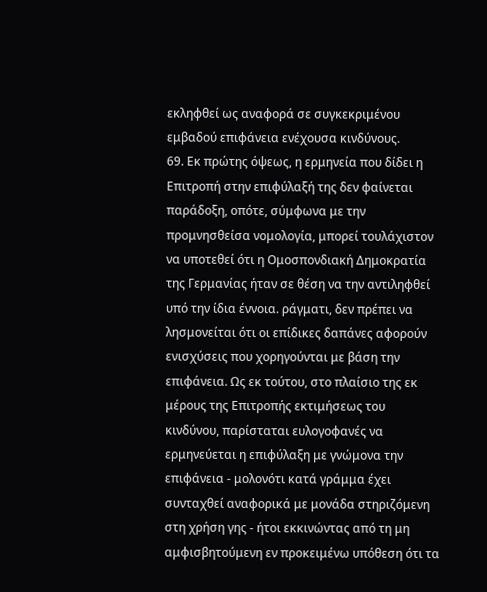εκληφθεί ως αναφορά σε συγκεκριμένου εμβαδού επιφάνεια ενέχουσα κινδύνους.
69. Εκ πρώτης όψεως, η ερμηνεία που δίδει η Επιτροπή στην επιφύλαξή της δεν φαίνεται παράδοξη, οπότε, σύμφωνα με την προμνησθείσα νομολογία, μπορεί τουλάχιστον να υποτεθεί ότι η Ομοσπονδιακή Δημοκρατία της Γερμανίας ήταν σε θέση να την αντιληφθεί υπό την ίδια έννοια. ράγματι, δεν πρέπει να λησμονείται ότι οι επίδικες δαπάνες αφορούν ενισχύσεις που χορηγούνται με βάση την επιφάνεια. Ως εκ τούτου, στο πλαίσιο της εκ μέρους της Επιτροπής εκτιμήσεως του κινδύνου, παρίσταται ευλογοφανές να ερμηνεύεται η επιφύλαξη με γνώμονα την επιφάνεια - μολονότι κατά γράμμα έχει συνταχθεί αναφορικά με μονάδα στηριζόμενη στη χρήση γης - ήτοι εκκινώντας από τη μη αμφισβητούμενη εν προκειμένω υπόθεση ότι τα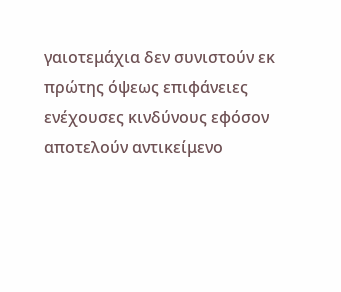γαιοτεμάχια δεν συνιστούν εκ πρώτης όψεως επιφάνειες ενέχουσες κινδύνους εφόσον αποτελούν αντικείμενο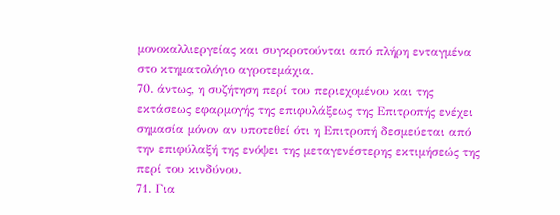μονοκαλλιεργείας και συγκροτούνται από πλήρη ενταγμένα στο κτηματολόγιο αγροτεμάχια.
70. άντως, η συζήτηση περί του περιεχομένου και της εκτάσεως εφαρμογής της επιφυλάξεως της Επιτροπής ενέχει σημασία μόνον αν υποτεθεί ότι η Επιτροπή δεσμεύεται από την επιφύλαξή της ενόψει της μεταγενέστερης εκτιμήσεώς της περί του κινδύνου.
71. Για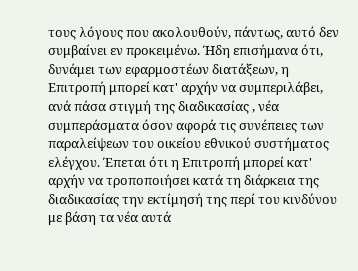τους λόγους που ακολουθούν, πάντως, αυτό δεν συμβαίνει εν προκειμένω. Ήδη επισήμανα ότι, δυνάμει των εφαρμοστέων διατάξεων, η Επιτροπή μπορεί κατ' αρχήν να συμπεριλάβει, ανά πάσα στιγμή της διαδικασίας , νέα συμπεράσματα όσον αφορά τις συνέπειες των παραλείψεων του οικείου εθνικού συστήματος ελέγχου. Έπεται ότι η Επιτροπή μπορεί κατ' αρχήν να τροποποιήσει κατά τη διάρκεια της διαδικασίας την εκτίμησή της περί του κινδύνου με βάση τα νέα αυτά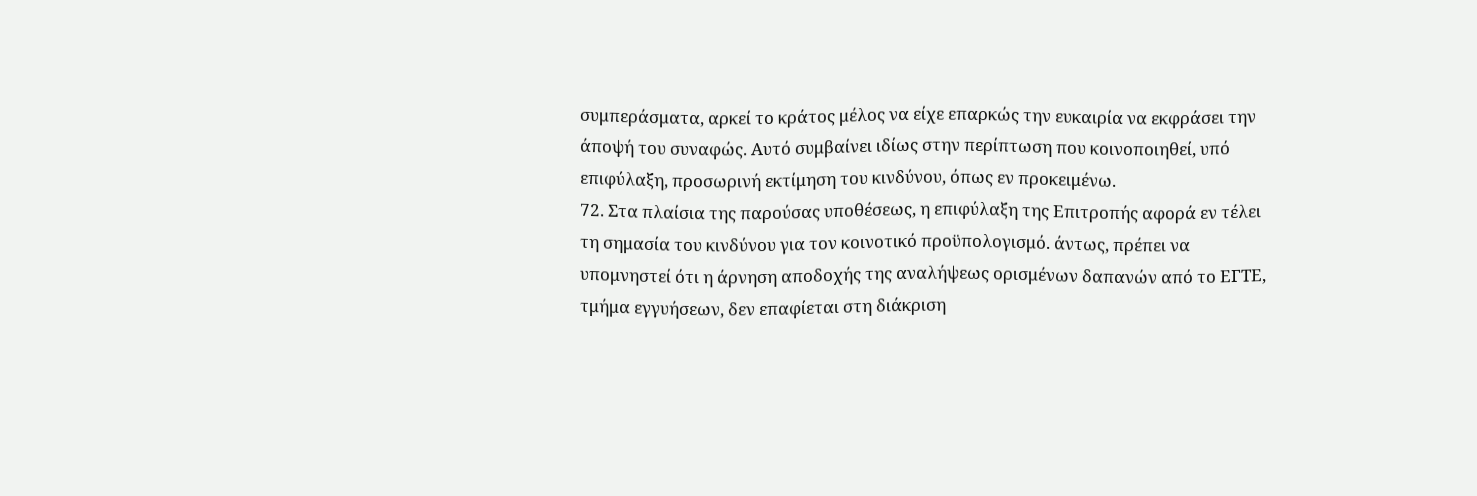συμπεράσματα, αρκεί το κράτος μέλος να είχε επαρκώς την ευκαιρία να εκφράσει την άποψή του συναφώς. Αυτό συμβαίνει ιδίως στην περίπτωση που κοινοποιηθεί, υπό επιφύλαξη, προσωρινή εκτίμηση του κινδύνου, όπως εν προκειμένω.
72. Στα πλαίσια της παρούσας υποθέσεως, η επιφύλαξη της Επιτροπής αφορά εν τέλει τη σημασία του κινδύνου για τον κοινοτικό προϋπολογισμό. άντως, πρέπει να υπομνηστεί ότι η άρνηση αποδοχής της αναλήψεως ορισμένων δαπανών από το ΕΓΤΕ, τμήμα εγγυήσεων, δεν επαφίεται στη διάκριση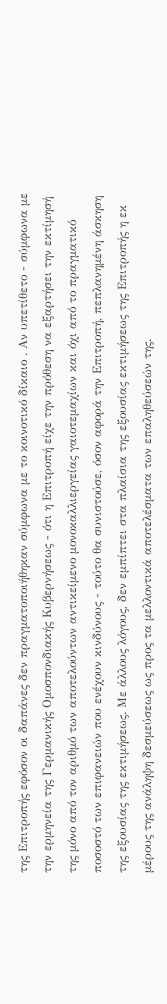της Επιτροπής εφόσον οι δαπάνες δεν πραγματοποιήθηκαν σύμφωνα με το κοινοτικό δίκαιο . Αν υπετίθετο - σύμφωνα με την ερμηνεία της Γερμανικής Ομοσπονδιακής Κυβερνήσεως - ότι η Επιτροπή είχε την πρόθεση να εξαρτήσει την εκτίμησή της μόνο από τον αριθμό των αποτελούντων αντικείμενο μονοκαλλιεργείας γαιοτεμαχίων και όχι από το πραγματικό ποσοστό των επιφανειών που ενέχουν κινδύνους - τούτο θα συνιστούσε, όσον αφορά την Επιτροπή, πεπλανημένη άσκηση της εξουσίας της εκτιμήσεως. Με άλλους λόγους, δεν εμπίπτει στα πλαίσια της εξουσίας εκτιμήσεως της Επιτροπής η εκ μέρους της ανάληψη δεσμεύσεως ως προς τα μελλοντικά αποτελέσματα των επαληθεύσεών της.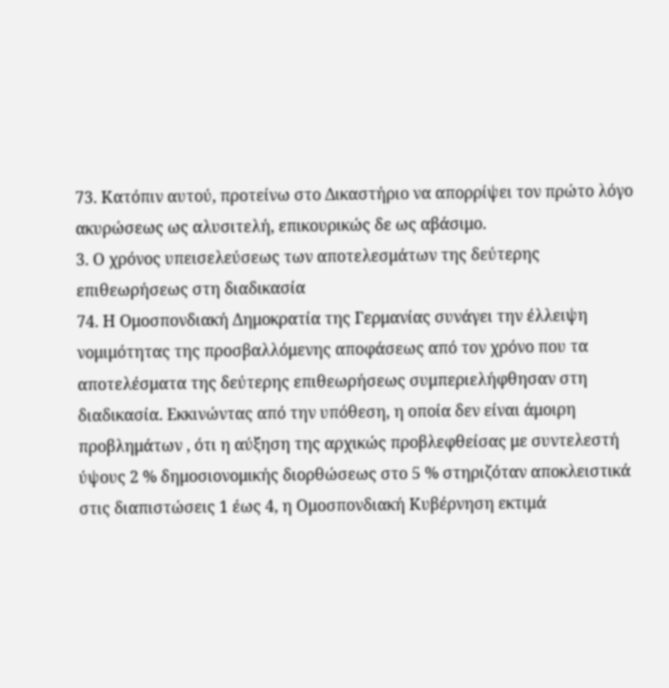73. Κατόπιν αυτού, προτείνω στο Δικαστήριο να απορρίψει τον πρώτο λόγο ακυρώσεως ως αλυσιτελή, επικουρικώς δε ως αβάσιμο.
3. Ο χρόνος υπεισελεύσεως των αποτελεσμάτων της δεύτερης επιθεωρήσεως στη διαδικασία
74. Η Ομοσπονδιακή Δημοκρατία της Γερμανίας συνάγει την έλλειψη νομιμότητας της προσβαλλόμενης αποφάσεως από τον χρόνο που τα αποτελέσματα της δεύτερης επιθεωρήσεως συμπεριελήφθησαν στη διαδικασία. Εκκινώντας από την υπόθεση, η οποία δεν είναι άμοιρη προβλημάτων , ότι η αύξηση της αρχικώς προβλεφθείσας με συντελεστή ύψους 2 % δημοσιονομικής διορθώσεως στο 5 % στηριζόταν αποκλειστικά στις διαπιστώσεις 1 έως 4, η Ομοσπονδιακή Κυβέρνηση εκτιμά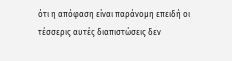ότι η απόφαση είναι παράνομη επειδή οι τέσσερις αυτές διαπιστώσεις δεν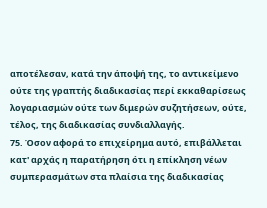αποτέλεσαν, κατά την άποψή της, το αντικείμενο ούτε της γραπτής διαδικασίας περί εκκαθαρίσεως λογαριασμών ούτε των διμερών συζητήσεων, ούτε, τέλος, της διαδικασίας συνδιαλλαγής.
75. Όσον αφορά το επιχείρημα αυτό, επιβάλλεται κατ' αρχάς η παρατήρηση ότι η επίκληση νέων συμπερασμάτων στα πλαίσια της διαδικασίας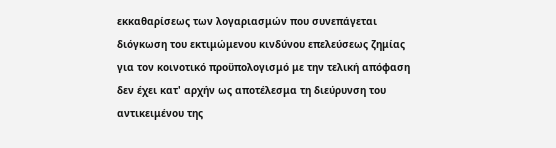εκκαθαρίσεως των λογαριασμών που συνεπάγεται διόγκωση του εκτιμώμενου κινδύνου επελεύσεως ζημίας για τον κοινοτικό προϋπολογισμό με την τελική απόφαση δεν έχει κατ' αρχήν ως αποτέλεσμα τη διεύρυνση του αντικειμένου της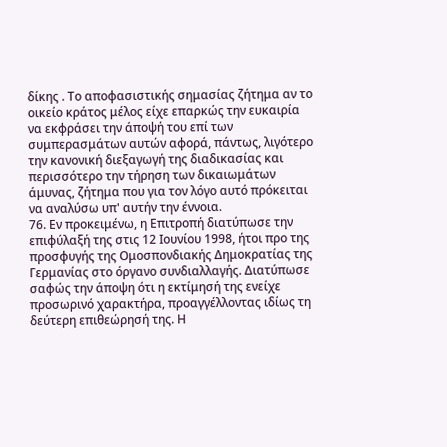δίκης . Το αποφασιστικής σημασίας ζήτημα αν το οικείο κράτος μέλος είχε επαρκώς την ευκαιρία να εκφράσει την άποψή του επί των συμπερασμάτων αυτών αφορά, πάντως, λιγότερο την κανονική διεξαγωγή της διαδικασίας και περισσότερο την τήρηση των δικαιωμάτων άμυνας, ζήτημα που για τον λόγο αυτό πρόκειται να αναλύσω υπ' αυτήν την έννοια.
76. Εν προκειμένω, η Επιτροπή διατύπωσε την επιφύλαξή της στις 12 Ιουνίου 1998, ήτοι προ της προσφυγής της Ομοσπονδιακής Δημοκρατίας της Γερμανίας στο όργανο συνδιαλλαγής. Διατύπωσε σαφώς την άποψη ότι η εκτίμησή της ενείχε προσωρινό χαρακτήρα, προαγγέλλοντας ιδίως τη δεύτερη επιθεώρησή της. Η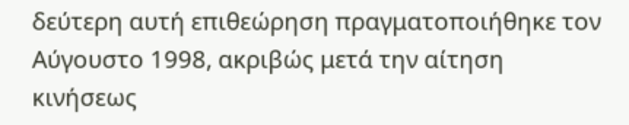δεύτερη αυτή επιθεώρηση πραγματοποιήθηκε τον Αύγουστο 1998, ακριβώς μετά την αίτηση κινήσεως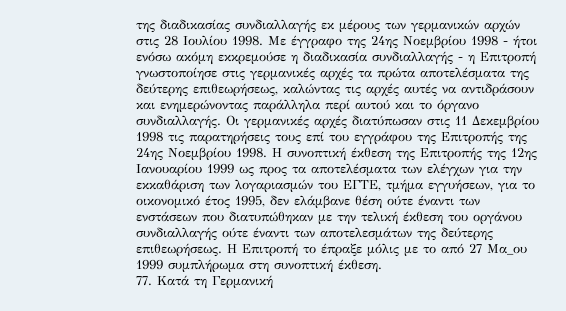της διαδικασίας συνδιαλλαγής εκ μέρους των γερμανικών αρχών στις 28 Ιουλίου 1998. Με έγγραφο της 24ης Νοεμβρίου 1998 - ήτοι ενόσω ακόμη εκκρεμούσε η διαδικασία συνδιαλλαγής - η Επιτροπή γνωστοποίησε στις γερμανικές αρχές τα πρώτα αποτελέσματα της δεύτερης επιθεωρήσεως, καλώντας τις αρχές αυτές να αντιδράσουν και ενημερώνοντας παράλληλα περί αυτού και το όργανο συνδιαλλαγής. Οι γερμανικές αρχές διατύπωσαν στις 11 Δεκεμβρίου 1998 τις παρατηρήσεις τους επί του εγγράφου της Επιτροπής της 24ης Νοεμβρίου 1998. Η συνοπτική έκθεση της Επιτροπής της 12ης Ιανουαρίου 1999 ως προς τα αποτελέσματα των ελέγχων για την εκκαθάριση των λογαριασμών του ΕΓΤΕ, τμήμα εγγυήσεων, για το οικονομικό έτος 1995, δεν ελάμβανε θέση ούτε έναντι των ενστάσεων που διατυπώθηκαν με την τελική έκθεση του οργάνου συνδιαλλαγής ούτε έναντι των αποτελεσμάτων της δεύτερης επιθεωρήσεως. Η Επιτροπή το έπραξε μόλις με το από 27 Μα_ου 1999 συμπλήρωμα στη συνοπτική έκθεση.
77. Κατά τη Γερμανική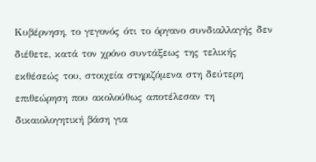Κυβέρνηση, το γεγονός ότι το όργανο συνδιαλλαγής δεν διέθετε, κατά τον χρόνο συντάξεως της τελικής εκθέσεώς του, στοιχεία στηριζόμενα στη δεύτερη επιθεώρηση που ακολούθως αποτέλεσαν τη δικαιολογητική βάση για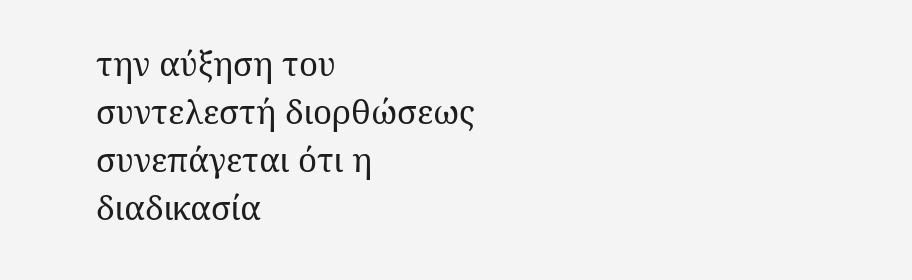την αύξηση του συντελεστή διορθώσεως συνεπάγεται ότι η διαδικασία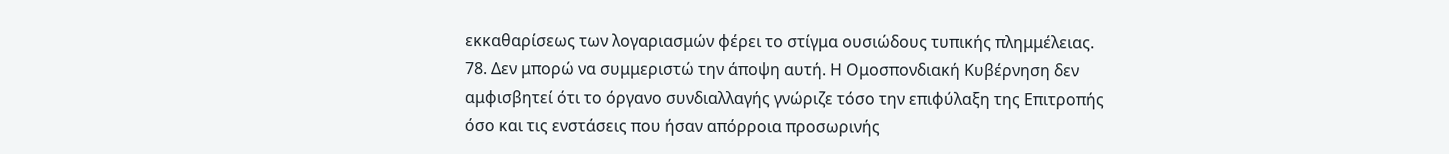εκκαθαρίσεως των λογαριασμών φέρει το στίγμα ουσιώδους τυπικής πλημμέλειας.
78. Δεν μπορώ να συμμεριστώ την άποψη αυτή. Η Ομοσπονδιακή Κυβέρνηση δεν αμφισβητεί ότι το όργανο συνδιαλλαγής γνώριζε τόσο την επιφύλαξη της Επιτροπής όσο και τις ενστάσεις που ήσαν απόρροια προσωρινής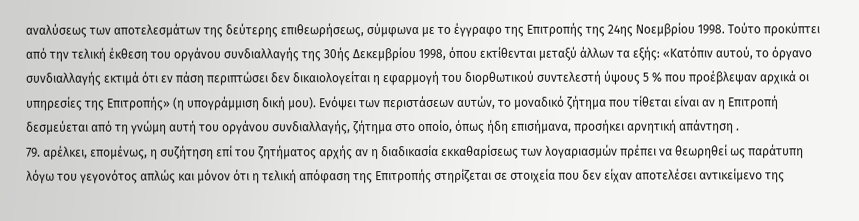αναλύσεως των αποτελεσμάτων της δεύτερης επιθεωρήσεως, σύμφωνα με το έγγραφο της Επιτροπής της 24ης Νοεμβρίου 1998. Τούτο προκύπτει από την τελική έκθεση του οργάνου συνδιαλλαγής της 30ής Δεκεμβρίου 1998, όπου εκτίθενται μεταξύ άλλων τα εξής: «Κατόπιν αυτού, το όργανο συνδιαλλαγής εκτιμά ότι εν πάση περιπτώσει δεν δικαιολογείται η εφαρμογή του διορθωτικού συντελεστή ύψους 5 % που προέβλεψαν αρχικά οι υπηρεσίες της Επιτροπής» (η υπογράμμιση δική μου). Ενόψει των περιστάσεων αυτών, το μοναδικό ζήτημα που τίθεται είναι αν η Επιτροπή δεσμεύεται από τη γνώμη αυτή του οργάνου συνδιαλλαγής, ζήτημα στο οποίο, όπως ήδη επισήμανα, προσήκει αρνητική απάντηση .
79. αρέλκει, επομένως, η συζήτηση επί του ζητήματος αρχής αν η διαδικασία εκκαθαρίσεως των λογαριασμών πρέπει να θεωρηθεί ως παράτυπη λόγω του γεγονότος απλώς και μόνον ότι η τελική απόφαση της Επιτροπής στηρίζεται σε στοιχεία που δεν είχαν αποτελέσει αντικείμενο της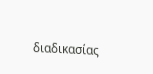διαδικασίας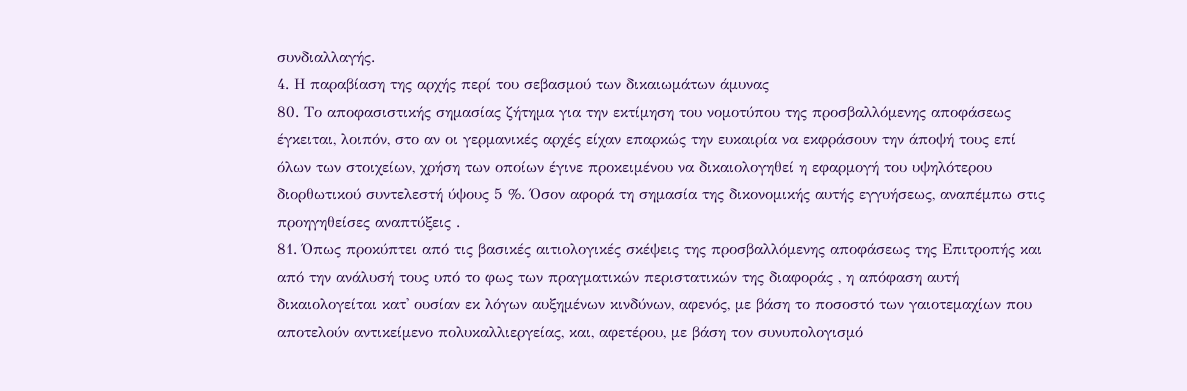συνδιαλλαγής.
4. Η παραβίαση της αρχής περί του σεβασμού των δικαιωμάτων άμυνας
80. Το αποφασιστικής σημασίας ζήτημα για την εκτίμηση του νομοτύπου της προσβαλλόμενης αποφάσεως έγκειται, λοιπόν, στο αν οι γερμανικές αρχές είχαν επαρκώς την ευκαιρία να εκφράσουν την άποψή τους επί όλων των στοιχείων, χρήση των οποίων έγινε προκειμένου να δικαιολογηθεί η εφαρμογή του υψηλότερου διορθωτικού συντελεστή ύψους 5 %. Όσον αφορά τη σημασία της δικονομικής αυτής εγγυήσεως, αναπέμπω στις προηγηθείσες αναπτύξεις .
81. Όπως προκύπτει από τις βασικές αιτιολογικές σκέψεις της προσβαλλόμενης αποφάσεως της Επιτροπής και από την ανάλυσή τους υπό το φως των πραγματικών περιστατικών της διαφοράς , η απόφαση αυτή δικαιολογείται κατ' ουσίαν εκ λόγων αυξημένων κινδύνων, αφενός, με βάση το ποσοστό των γαιοτεμαχίων που αποτελούν αντικείμενο πολυκαλλιεργείας, και, αφετέρου, με βάση τον συνυπολογισμό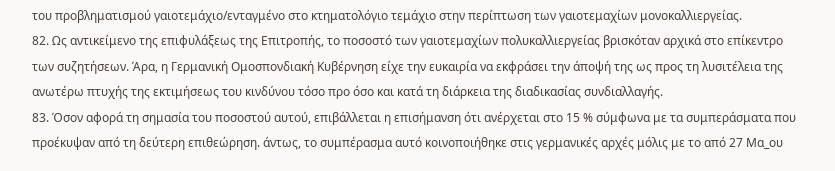του προβληματισμού γαιοτεμάχιο/ενταγμένο στο κτηματολόγιο τεμάχιο στην περίπτωση των γαιοτεμαχίων μονοκαλλιεργείας.
82. Ως αντικείμενο της επιφυλάξεως της Επιτροπής, το ποσοστό των γαιοτεμαχίων πολυκαλλιεργείας βρισκόταν αρχικά στο επίκεντρο των συζητήσεων. Άρα, η Γερμανική Ομοσπονδιακή Κυβέρνηση είχε την ευκαιρία να εκφράσει την άποψή της ως προς τη λυσιτέλεια της ανωτέρω πτυχής της εκτιμήσεως του κινδύνου τόσο προ όσο και κατά τη διάρκεια της διαδικασίας συνδιαλλαγής.
83. Όσον αφορά τη σημασία του ποσοστού αυτού, επιβάλλεται η επισήμανση ότι ανέρχεται στο 15 % σύμφωνα με τα συμπεράσματα που προέκυψαν από τη δεύτερη επιθεώρηση. άντως, το συμπέρασμα αυτό κοινοποιήθηκε στις γερμανικές αρχές μόλις με το από 27 Μα_ου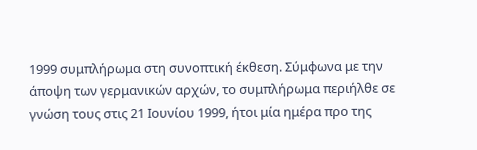1999 συμπλήρωμα στη συνοπτική έκθεση. Σύμφωνα με την άποψη των γερμανικών αρχών, το συμπλήρωμα περιήλθε σε γνώση τους στις 21 Ιουνίου 1999, ήτοι μία ημέρα προ της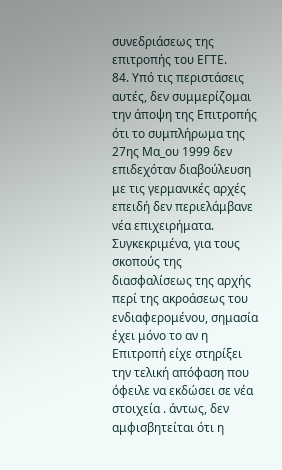συνεδριάσεως της επιτροπής του ΕΓΤΕ.
84. Υπό τις περιστάσεις αυτές, δεν συμμερίζομαι την άποψη της Επιτροπής ότι το συμπλήρωμα της 27ης Μα_ου 1999 δεν επιδεχόταν διαβούλευση με τις γερμανικές αρχές επειδή δεν περιελάμβανε νέα επιχειρήματα. Συγκεκριμένα, για τους σκοπούς της διασφαλίσεως της αρχής περί της ακροάσεως του ενδιαφερομένου, σημασία έχει μόνο το αν η Επιτροπή είχε στηρίξει την τελική απόφαση που όφειλε να εκδώσει σε νέα στοιχεία . άντως, δεν αμφισβητείται ότι η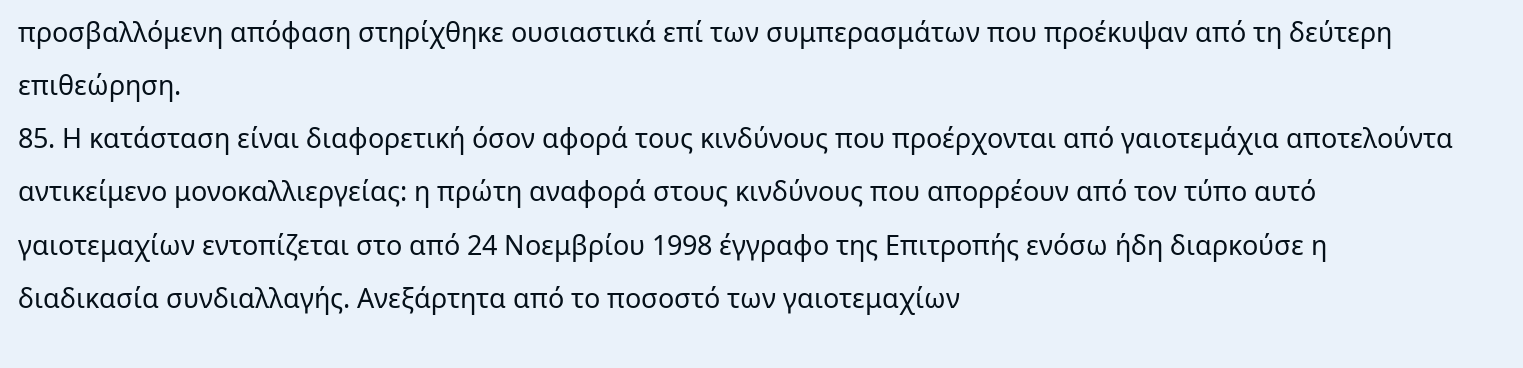προσβαλλόμενη απόφαση στηρίχθηκε ουσιαστικά επί των συμπερασμάτων που προέκυψαν από τη δεύτερη επιθεώρηση.
85. Η κατάσταση είναι διαφορετική όσον αφορά τους κινδύνους που προέρχονται από γαιοτεμάχια αποτελούντα αντικείμενο μονοκαλλιεργείας: η πρώτη αναφορά στους κινδύνους που απορρέουν από τον τύπο αυτό γαιοτεμαχίων εντοπίζεται στο από 24 Νοεμβρίου 1998 έγγραφο της Επιτροπής ενόσω ήδη διαρκούσε η διαδικασία συνδιαλλαγής. Ανεξάρτητα από το ποσοστό των γαιοτεμαχίων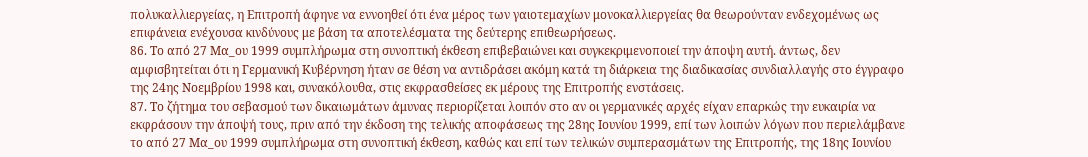πολυκαλλιεργείας, η Επιτροπή άφηνε να εννοηθεί ότι ένα μέρος των γαιοτεμαχίων μονοκαλλιεργείας θα θεωρούνταν ενδεχομένως ως επιφάνεια ενέχουσα κινδύνους με βάση τα αποτελέσματα της δεύτερης επιθεωρήσεως.
86. Το από 27 Μα_ου 1999 συμπλήρωμα στη συνοπτική έκθεση επιβεβαιώνει και συγκεκριμενοποιεί την άποψη αυτή. άντως, δεν αμφισβητείται ότι η Γερμανική Κυβέρνηση ήταν σε θέση να αντιδράσει ακόμη κατά τη διάρκεια της διαδικασίας συνδιαλλαγής στο έγγραφο της 24ης Νοεμβρίου 1998 και, συνακόλουθα, στις εκφρασθείσες εκ μέρους της Επιτροπής ενστάσεις.
87. Το ζήτημα του σεβασμού των δικαιωμάτων άμυνας περιορίζεται λοιπόν στο αν οι γερμανικές αρχές είχαν επαρκώς την ευκαιρία να εκφράσουν την άποψή τους, πριν από την έκδοση της τελικής αποφάσεως της 28ης Ιουνίου 1999, επί των λοιπών λόγων που περιελάμβανε το από 27 Μα_ου 1999 συμπλήρωμα στη συνοπτική έκθεση, καθώς και επί των τελικών συμπερασμάτων της Επιτροπής, της 18ης Ιουνίου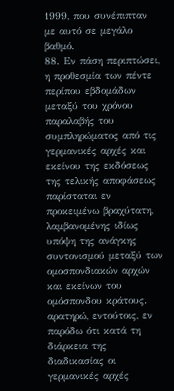1999, που συνέπιπταν με αυτό σε μεγάλο βαθμό.
88. Εν πάση περιπτώσει, η προθεσμία των πέντε περίπου εβδομάδων μεταξύ του χρόνου παραλαβής του συμπληρώματος από τις γερμανικές αρχές και εκείνου της εκδόσεως της τελικής αποφάσεως παρίσταται εν προκειμένω βραχύτατη, λαμβανομένης ιδίως υπόψη της ανάγκης συντονισμού μεταξύ των ομοσπονδιακών αρχών και εκείνων του ομόσπονδου κράτους. αρατηρώ, εντούτοις, εν παρόδω ότι κατά τη διάρκεια της διαδικασίας οι γερμανικές αρχές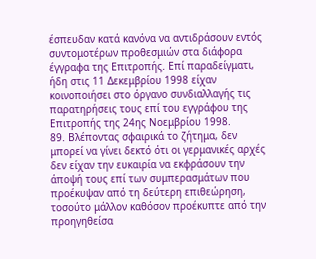έσπευδαν κατά κανόνα να αντιδράσουν εντός συντομοτέρων προθεσμιών στα διάφορα έγγραφα της Επιτροπής. Επί παραδείγματι, ήδη στις 11 Δεκεμβρίου 1998 είχαν κοινοποιήσει στο όργανο συνδιαλλαγής τις παρατηρήσεις τους επί του εγγράφου της Επιτροπής της 24ης Νοεμβρίου 1998.
89. Βλέποντας σφαιρικά το ζήτημα, δεν μπορεί να γίνει δεκτό ότι οι γερμανικές αρχές δεν είχαν την ευκαιρία να εκφράσουν την άποψή τους επί των συμπερασμάτων που προέκυψαν από τη δεύτερη επιθεώρηση, τοσούτο μάλλον καθόσον προέκυπτε από την προηγηθείσα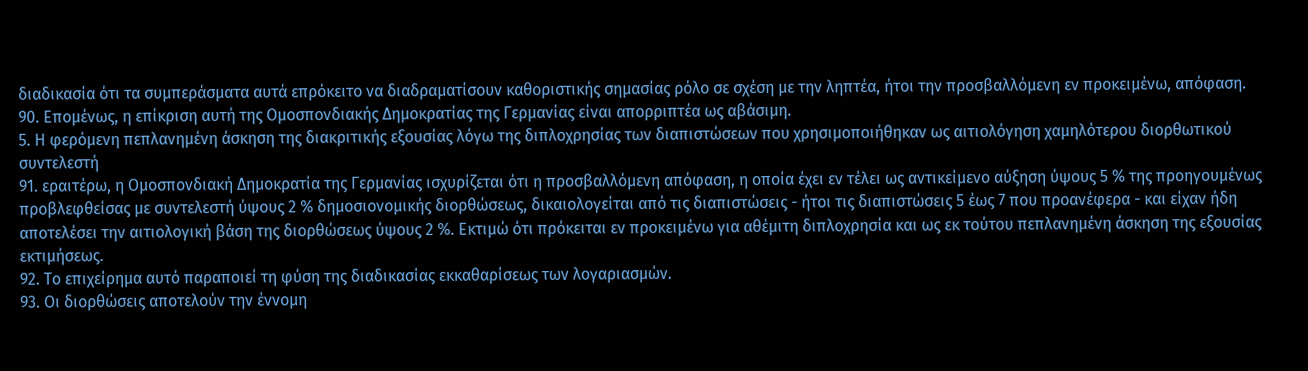διαδικασία ότι τα συμπεράσματα αυτά επρόκειτο να διαδραματίσουν καθοριστικής σημασίας ρόλο σε σχέση με την ληπτέα, ήτοι την προσβαλλόμενη εν προκειμένω, απόφαση.
90. Επομένως, η επίκριση αυτή της Ομοσπονδιακής Δημοκρατίας της Γερμανίας είναι απορριπτέα ως αβάσιμη.
5. Η φερόμενη πεπλανημένη άσκηση της διακριτικής εξουσίας λόγω της διπλοχρησίας των διαπιστώσεων που χρησιμοποιήθηκαν ως αιτιολόγηση χαμηλότερου διορθωτικού συντελεστή
91. εραιτέρω, η Ομοσπονδιακή Δημοκρατία της Γερμανίας ισχυρίζεται ότι η προσβαλλόμενη απόφαση, η οποία έχει εν τέλει ως αντικείμενο αύξηση ύψους 5 % της προηγουμένως προβλεφθείσας με συντελεστή ύψους 2 % δημοσιονομικής διορθώσεως, δικαιολογείται από τις διαπιστώσεις - ήτοι τις διαπιστώσεις 5 έως 7 που προανέφερα - και είχαν ήδη αποτελέσει την αιτιολογική βάση της διορθώσεως ύψους 2 %. Εκτιμώ ότι πρόκειται εν προκειμένω για αθέμιτη διπλοχρησία και ως εκ τούτου πεπλανημένη άσκηση της εξουσίας εκτιμήσεως.
92. Το επιχείρημα αυτό παραποιεί τη φύση της διαδικασίας εκκαθαρίσεως των λογαριασμών.
93. Οι διορθώσεις αποτελούν την έννομη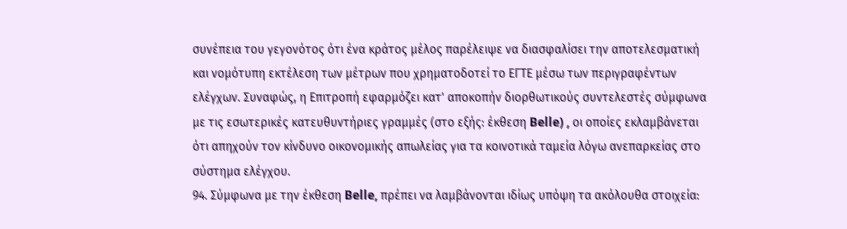συνέπεια του γεγονότος ότι ένα κράτος μέλος παρέλειψε να διασφαλίσει την αποτελεσματική και νομότυπη εκτέλεση των μέτρων που χρηματοδοτεί το ΕΓΤΕ μέσω των περιγραφέντων ελέγχων. Συναφώς, η Επιτροπή εφαρμόζει κατ' αποκοπήν διορθωτικούς συντελεστές σύμφωνα με τις εσωτερικές κατευθυντήριες γραμμές (στο εξής: έκθεση Belle) , οι οποίες εκλαμβάνεται ότι απηχούν τον κίνδυνο οικονομικής απωλείας για τα κοινοτικά ταμεία λόγω ανεπαρκείας στο σύστημα ελέγχου.
94. Σύμφωνα με την έκθεση Belle, πρέπει να λαμβάνονται ιδίως υπόψη τα ακόλουθα στοιχεία: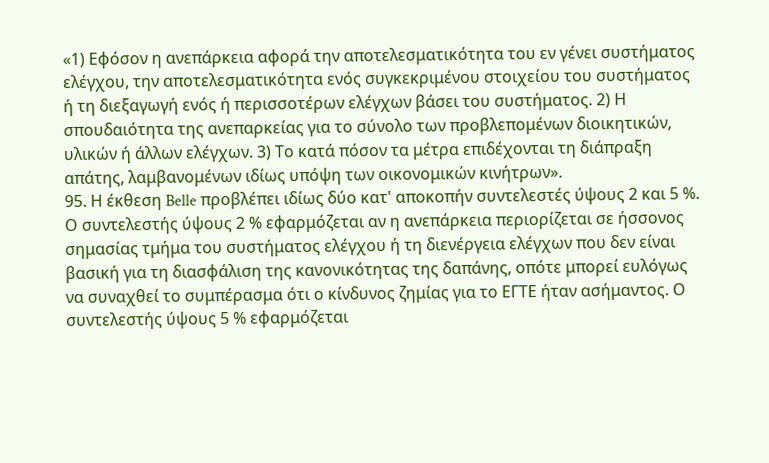«1) Εφόσον η ανεπάρκεια αφορά την αποτελεσματικότητα του εν γένει συστήματος ελέγχου, την αποτελεσματικότητα ενός συγκεκριμένου στοιχείου του συστήματος ή τη διεξαγωγή ενός ή περισσοτέρων ελέγχων βάσει του συστήματος. 2) Η σπουδαιότητα της ανεπαρκείας για το σύνολο των προβλεπομένων διοικητικών, υλικών ή άλλων ελέγχων. 3) Το κατά πόσον τα μέτρα επιδέχονται τη διάπραξη απάτης, λαμβανομένων ιδίως υπόψη των οικονομικών κινήτρων».
95. Η έκθεση Belle προβλέπει ιδίως δύο κατ' αποκοπήν συντελεστές ύψους 2 και 5 %. Ο συντελεστής ύψους 2 % εφαρμόζεται αν η ανεπάρκεια περιορίζεται σε ήσσονος σημασίας τμήμα του συστήματος ελέγχου ή τη διενέργεια ελέγχων που δεν είναι βασική για τη διασφάλιση της κανονικότητας της δαπάνης, οπότε μπορεί ευλόγως να συναχθεί το συμπέρασμα ότι ο κίνδυνος ζημίας για το ΕΓΤΕ ήταν ασήμαντος. Ο συντελεστής ύψους 5 % εφαρμόζεται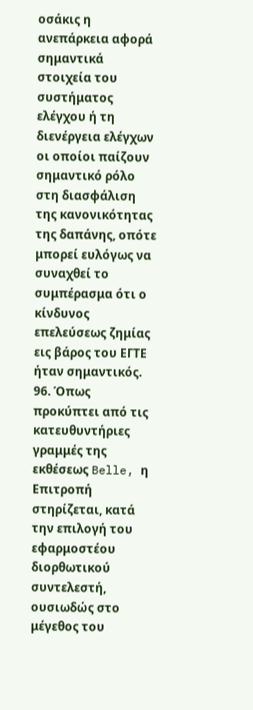οσάκις η ανεπάρκεια αφορά σημαντικά στοιχεία του συστήματος ελέγχου ή τη διενέργεια ελέγχων οι οποίοι παίζουν σημαντικό ρόλο στη διασφάλιση της κανονικότητας της δαπάνης, οπότε μπορεί ευλόγως να συναχθεί το συμπέρασμα ότι ο κίνδυνος επελεύσεως ζημίας εις βάρος του ΕΓΤΕ ήταν σημαντικός.
96. Όπως προκύπτει από τις κατευθυντήριες γραμμές της εκθέσεως Belle, η Επιτροπή στηρίζεται, κατά την επιλογή του εφαρμοστέου διορθωτικού συντελεστή, ουσιωδώς στο μέγεθος του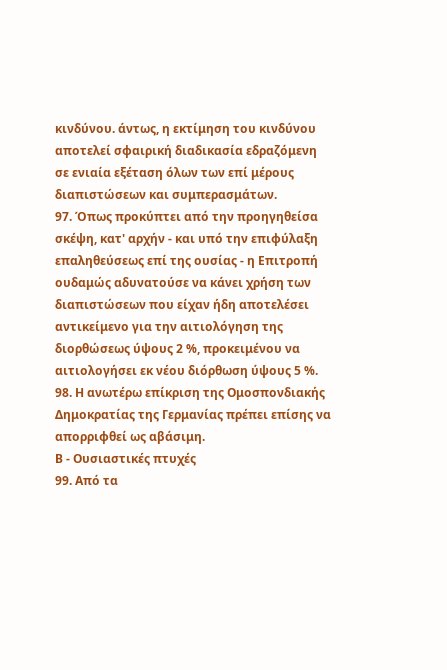κινδύνου. άντως, η εκτίμηση του κινδύνου αποτελεί σφαιρική διαδικασία εδραζόμενη σε ενιαία εξέταση όλων των επί μέρους διαπιστώσεων και συμπερασμάτων.
97. Όπως προκύπτει από την προηγηθείσα σκέψη, κατ' αρχήν - και υπό την επιφύλαξη επαληθεύσεως επί της ουσίας - η Επιτροπή ουδαμώς αδυνατούσε να κάνει χρήση των διαπιστώσεων που είχαν ήδη αποτελέσει αντικείμενο για την αιτιολόγηση της διορθώσεως ύψους 2 %, προκειμένου να αιτιολογήσει εκ νέου διόρθωση ύψους 5 %.
98. Η ανωτέρω επίκριση της Ομοσπονδιακής Δημοκρατίας της Γερμανίας πρέπει επίσης να απορριφθεί ως αβάσιμη.
Β - Ουσιαστικές πτυχές
99. Από τα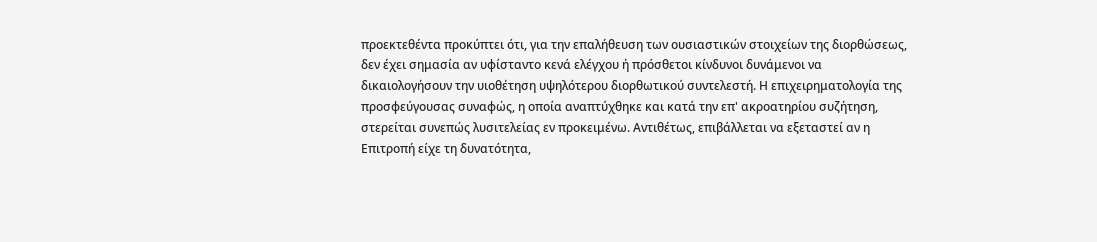προεκτεθέντα προκύπτει ότι, για την επαλήθευση των ουσιαστικών στοιχείων της διορθώσεως, δεν έχει σημασία αν υφίσταντο κενά ελέγχου ή πρόσθετοι κίνδυνοι δυνάμενοι να δικαιολογήσουν την υιοθέτηση υψηλότερου διορθωτικού συντελεστή. Η επιχειρηματολογία της προσφεύγουσας συναφώς, η οποία αναπτύχθηκε και κατά την επ' ακροατηρίου συζήτηση, στερείται συνεπώς λυσιτελείας εν προκειμένω. Αντιθέτως, επιβάλλεται να εξεταστεί αν η Επιτροπή είχε τη δυνατότητα,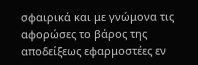σφαιρικά και με γνώμονα τις αφορώσες το βάρος της αποδείξεως εφαρμοστέες εν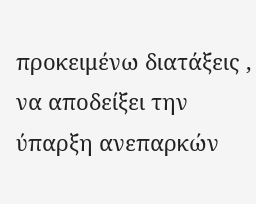προκειμένω διατάξεις , να αποδείξει την ύπαρξη ανεπαρκών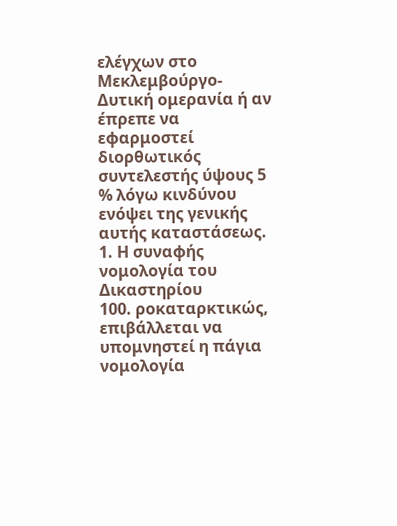ελέγχων στο Μεκλεμβούργο-Δυτική ομερανία ή αν έπρεπε να εφαρμοστεί διορθωτικός συντελεστής ύψους 5 % λόγω κινδύνου ενόψει της γενικής αυτής καταστάσεως.
1. Η συναφής νομολογία του Δικαστηρίου
100. ροκαταρκτικώς, επιβάλλεται να υπομνηστεί η πάγια νομολογία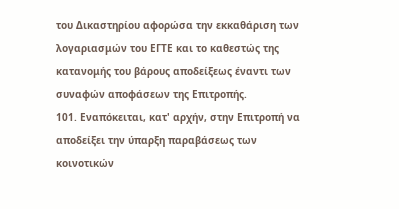του Δικαστηρίου αφορώσα την εκκαθάριση των λογαριασμών του ΕΓΤΕ και το καθεστώς της κατανομής του βάρους αποδείξεως έναντι των συναφών αποφάσεων της Επιτροπής.
101. Εναπόκειται, κατ' αρχήν, στην Επιτροπή να αποδείξει την ύπαρξη παραβάσεως των κοινοτικών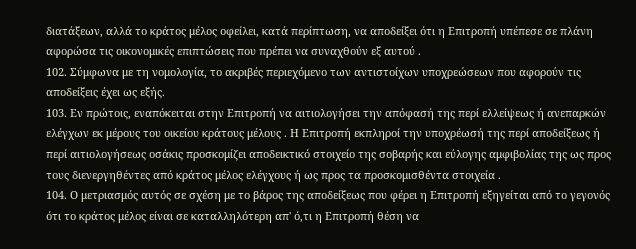διατάξεων, αλλά το κράτος μέλος οφείλει, κατά περίπτωση, να αποδείξει ότι η Επιτροπή υπέπεσε σε πλάνη αφορώσα τις οικονομικές επιπτώσεις που πρέπει να συναχθούν εξ αυτού .
102. Σύμφωνα με τη νομολογία, το ακριβές περιεχόμενο των αντιστοίχων υποχρεώσεων που αφορούν τις αποδείξεις έχει ως εξής.
103. Εν πρώτοις, εναπόκειται στην Επιτροπή να αιτιολογήσει την απόφασή της περί ελλείψεως ή ανεπαρκών ελέγχων εκ μέρους του οικείου κράτους μέλους . Η Επιτροπή εκπληροί την υποχρέωσή της περί αποδείξεως ή περί αιτιολογήσεως οσάκις προσκομίζει αποδεικτικό στοιχείο της σοβαρής και εύλογης αμφιβολίας της ως προς τους διενεργηθέντες από κράτος μέλος ελέγχους ή ως προς τα προσκομισθέντα στοιχεία .
104. Ο μετριασμός αυτός σε σχέση με το βάρος της αποδείξεως που φέρει η Επιτροπή εξηγείται από το γεγονός ότι το κράτος μέλος είναι σε καταλληλότερη απ' ό,τι η Επιτροπή θέση να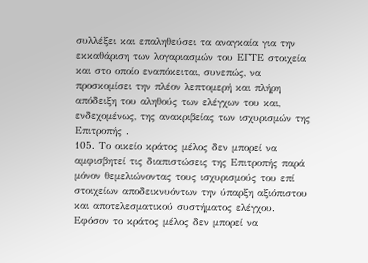συλλέξει και επαληθεύσει τα αναγκαία για την εκκαθάριση των λογαριασμών του ΕΓΤΕ στοιχεία και στο οποίο εναπόκειται, συνεπώς, να προσκομίσει την πλέον λεπτομερή και πλήρη απόδειξη του αληθούς των ελέγχων του και, ενδεχομένως, της ανακριβείας των ισχυρισμών της Επιτροπής .
105. Το οικείο κράτος μέλος δεν μπορεί να αμφισβητεί τις διαπιστώσεις της Επιτροπής παρά μόνον θεμελιώνοντας τους ισχυρισμούς του επί στοιχείων αποδεικνυόντων την ύπαρξη αξιόπιστου και αποτελεσματικού συστήματος ελέγχου. Εφόσον το κράτος μέλος δεν μπορεί να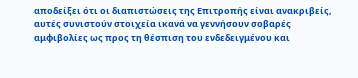αποδείξει ότι οι διαπιστώσεις της Επιτροπής είναι ανακριβείς, αυτές συνιστούν στοιχεία ικανά να γεννήσουν σοβαρές αμφιβολίες ως προς τη θέσπιση του ενδεδειγμένου και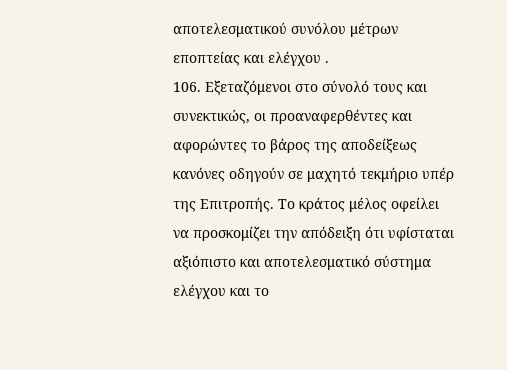αποτελεσματικού συνόλου μέτρων εποπτείας και ελέγχου .
106. Εξεταζόμενοι στο σύνολό τους και συνεκτικώς, οι προαναφερθέντες και αφορώντες το βάρος της αποδείξεως κανόνες οδηγούν σε μαχητό τεκμήριο υπέρ της Επιτροπής. Το κράτος μέλος οφείλει να προσκομίζει την απόδειξη ότι υφίσταται αξιόπιστο και αποτελεσματικό σύστημα ελέγχου και το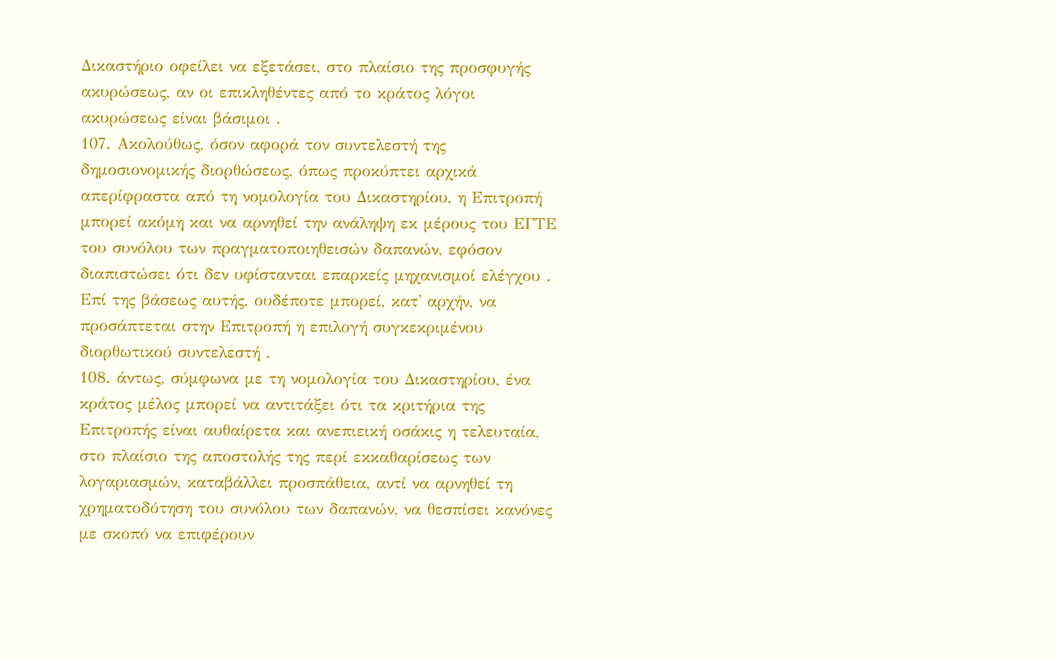Δικαστήριο οφείλει να εξετάσει, στο πλαίσιο της προσφυγής ακυρώσεως, αν οι επικληθέντες από το κράτος λόγοι ακυρώσεως είναι βάσιμοι .
107. Ακολούθως, όσον αφορά τον συντελεστή της δημοσιονομικής διορθώσεως, όπως προκύπτει αρχικά απερίφραστα από τη νομολογία του Δικαστηρίου, η Επιτροπή μπορεί ακόμη και να αρνηθεί την ανάληψη εκ μέρους του ΕΓΤΕ του συνόλου των πραγματοποιηθεισών δαπανών, εφόσον διαπιστώσει ότι δεν υφίστανται επαρκείς μηχανισμοί ελέγχου . Επί της βάσεως αυτής, ουδέποτε μπορεί, κατ' αρχήν, να προσάπτεται στην Επιτροπή η επιλογή συγκεκριμένου διορθωτικού συντελεστή .
108. άντως, σύμφωνα με τη νομολογία του Δικαστηρίου, ένα κράτος μέλος μπορεί να αντιτάξει ότι τα κριτήρια της Επιτροπής είναι αυθαίρετα και ανεπιεική οσάκις η τελευταία, στο πλαίσιο της αποστολής της περί εκκαθαρίσεως των λογαριασμών, καταβάλλει προσπάθεια, αντί να αρνηθεί τη χρηματοδότηση του συνόλου των δαπανών, να θεσπίσει κανόνες με σκοπό να επιφέρουν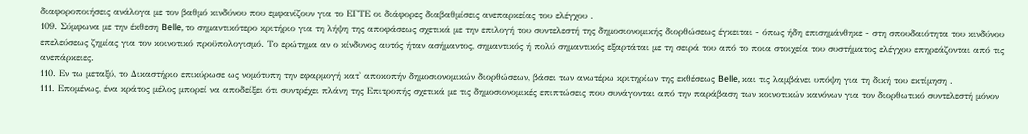διαφοροποιήσεις ανάλογα με τον βαθμό κινδύνου που εμφανίζουν για το ΕΓΤΕ οι διάφορες διαβαθμίσεις ανεπαρκείας του ελέγχου .
109. Σύμφωνα με την έκθεση Belle, το σημαντικότερο κριτήριο για τη λήψη της αποφάσεως σχετικά με την επιλογή του συντελεστή της δημοσιονομικής διορθώσεως έγκειται - όπως ήδη επισημάνθηκε - στη σπουδαιότητα του κινδύνου επελεύσεως ζημίας για τον κοινοτικό προϋπολογισμό. Το ερώτημα αν ο κίνδυνος αυτός ήταν ασήμαντος, σημαντικός ή πολύ σημαντικός εξαρτάται με τη σειρά του από το ποια στοιχεία του συστήματος ελέγχου επηρεάζονται από τις ανεπάρκειες.
110. Εν τω μεταξύ, το Δικαστήριο επικύρωσε ως νομότυπη την εφαρμογή κατ' αποκοπήν δημοσιονομικών διορθώσεων, βάσει των ανωτέρω κριτηρίων της εκθέσεως Belle, και τις λαμβάνει υπόψη για τη δική του εκτίμηση .
111. Επομένως, ένα κράτος μέλος μπορεί να αποδείξει ότι συντρέχει πλάνη της Επιτροπής σχετικά με τις δημοσιονομικές επιπτώσεις που συνάγονται από την παράβαση των κοινοτικών κανόνων για τον διορθωτικό συντελεστή μόνον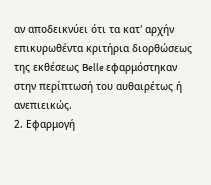αν αποδεικνύει ότι τα κατ' αρχήν επικυρωθέντα κριτήρια διορθώσεως της εκθέσεως Belle εφαρμόστηκαν στην περίπτωσή του αυθαιρέτως ή ανεπιεικώς.
2. Εφαρμογή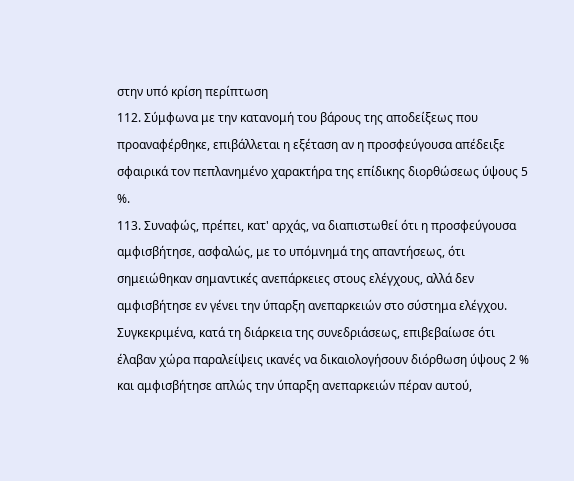στην υπό κρίση περίπτωση
112. Σύμφωνα με την κατανομή του βάρους της αποδείξεως που προαναφέρθηκε, επιβάλλεται η εξέταση αν η προσφεύγουσα απέδειξε σφαιρικά τον πεπλανημένο χαρακτήρα της επίδικης διορθώσεως ύψους 5 %.
113. Συναφώς, πρέπει, κατ' αρχάς, να διαπιστωθεί ότι η προσφεύγουσα αμφισβήτησε, ασφαλώς, με το υπόμνημά της απαντήσεως, ότι σημειώθηκαν σημαντικές ανεπάρκειες στους ελέγχους, αλλά δεν αμφισβήτησε εν γένει την ύπαρξη ανεπαρκειών στο σύστημα ελέγχου. Συγκεκριμένα, κατά τη διάρκεια της συνεδριάσεως, επιβεβαίωσε ότι έλαβαν χώρα παραλείψεις ικανές να δικαιολογήσουν διόρθωση ύψους 2 % και αμφισβήτησε απλώς την ύπαρξη ανεπαρκειών πέραν αυτού,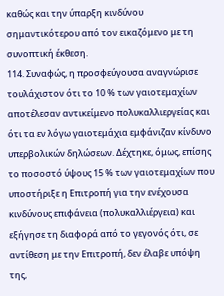καθώς και την ύπαρξη κινδύνου σημαντικότερου από τον εικαζόμενο με τη συνοπτική έκθεση.
114. Συναφώς, η προσφεύγουσα αναγνώρισε τουλάχιστον ότι το 10 % των γαιοτεμαχίων αποτέλεσαν αντικείμενο πολυκαλλιεργείας και ότι τα εν λόγω γαιοτεμάχια εμφάνιζαν κίνδυνο υπερβολικών δηλώσεων. Δέχτηκε, όμως, επίσης το ποσοστό ύψους 15 % των γαιοτεμαχίων που υποστήριξε η Επιτροπή για την ενέχουσα κινδύνους επιφάνεια (πολυκαλλιέργεια) και εξήγησε τη διαφορά από το γεγονός ότι, σε αντίθεση με την Επιτροπή, δεν έλαβε υπόψη της,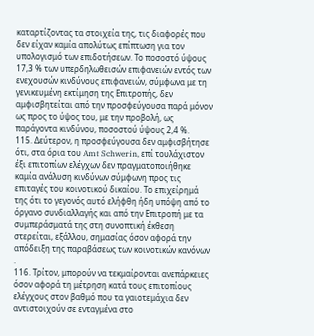καταρτίζοντας τα στοιχεία της, τις διαφορές που δεν είχαν καμία απολύτως επίπτωση για τον υπολογισμό των επιδοτήσεων. Το ποσοστό ύψους 17,3 % των υπερδηλωθεισών επιφανειών εντός των ενεχουσών κινδύνους επιφανειών, σύμφωνα με τη γενικευμένη εκτίμηση της Επιτροπής, δεν αμφισβητείται από την προσφεύγουσα παρά μόνον ως προς το ύψος του, με την προβολή, ως παράγοντα κινδύνου, ποσοστού ύψους 2,4 %.
115. Δεύτερον, η προσφεύγουσα δεν αμφισβήτησε ότι, στα όρια του Amt Schwerin, επί τουλάχιστον έξι επιτοπίων ελέγχων δεν πραγματοποιήθηκε καμία ανάλυση κινδύνων σύμφωνη προς τις επιταγές του κοινοτικού δικαίου. Το επιχείρημά της ότι το γεγονός αυτό ελήφθη ήδη υπόψη από το όργανο συνδιαλλαγής και από την Επιτροπή με τα συμπεράσματά της στη συνοπτική έκθεση στερείται, εξάλλου, σημασίας όσον αφορά την απόδειξη της παραβάσεως των κοινοτικών κανόνων .
116. Τρίτον, μπορούν να τεκμαίρονται ανεπάρκειες όσον αφορά τη μέτρηση κατά τους επιτοπίους ελέγχους στον βαθμό που τα γαιοτεμάχια δεν αντιστοιχούν σε ενταγμένα στο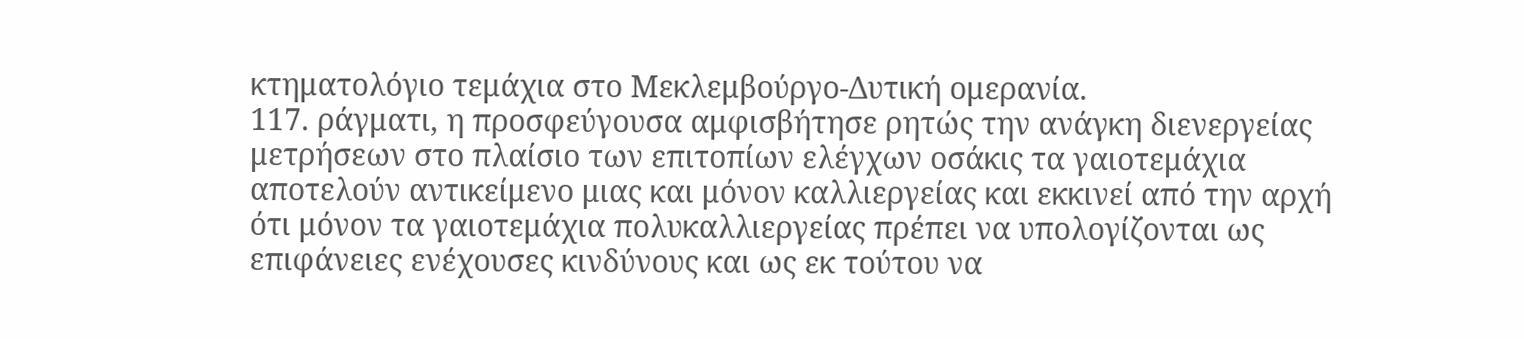κτηματολόγιο τεμάχια στο Μεκλεμβούργο-Δυτική ομερανία.
117. ράγματι, η προσφεύγουσα αμφισβήτησε ρητώς την ανάγκη διενεργείας μετρήσεων στο πλαίσιο των επιτοπίων ελέγχων οσάκις τα γαιοτεμάχια αποτελούν αντικείμενο μιας και μόνον καλλιεργείας και εκκινεί από την αρχή ότι μόνον τα γαιοτεμάχια πολυκαλλιεργείας πρέπει να υπολογίζονται ως επιφάνειες ενέχουσες κινδύνους και ως εκ τούτου να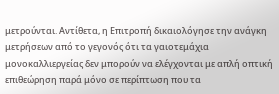μετρούνται. Αντίθετα, η Επιτροπή δικαιολόγησε την ανάγκη μετρήσεων από το γεγονός ότι τα γαιοτεμάχια μονοκαλλιεργείας δεν μπορούν να ελέγχονται με απλή οπτική επιθεώρηση παρά μόνο σε περίπτωση που τα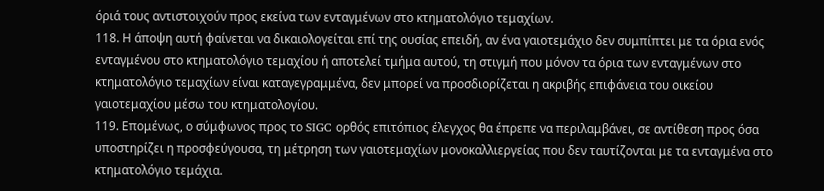όριά τους αντιστοιχούν προς εκείνα των ενταγμένων στο κτηματολόγιο τεμαχίων.
118. Η άποψη αυτή φαίνεται να δικαιολογείται επί της ουσίας επειδή, αν ένα γαιοτεμάχιο δεν συμπίπτει με τα όρια ενός ενταγμένου στο κτηματολόγιο τεμαχίου ή αποτελεί τμήμα αυτού, τη στιγμή που μόνον τα όρια των ενταγμένων στο κτηματολόγιο τεμαχίων είναι καταγεγραμμένα, δεν μπορεί να προσδιορίζεται η ακριβής επιφάνεια του οικείου γαιοτεμαχίου μέσω του κτηματολογίου.
119. Επομένως, ο σύμφωνος προς το SIGC ορθός επιτόπιος έλεγχος θα έπρεπε να περιλαμβάνει, σε αντίθεση προς όσα υποστηρίζει η προσφεύγουσα, τη μέτρηση των γαιοτεμαχίων μονοκαλλιεργείας που δεν ταυτίζονται με τα ενταγμένα στο κτηματολόγιο τεμάχια.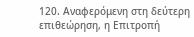120. Αναφερόμενη στη δεύτερη επιθεώρηση, η Επιτροπή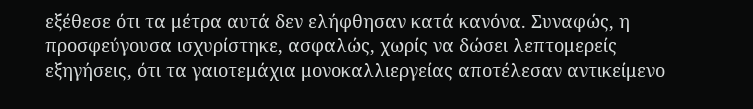εξέθεσε ότι τα μέτρα αυτά δεν ελήφθησαν κατά κανόνα. Συναφώς, η προσφεύγουσα ισχυρίστηκε, ασφαλώς, χωρίς να δώσει λεπτομερείς εξηγήσεις, ότι τα γαιοτεμάχια μονοκαλλιεργείας αποτέλεσαν αντικείμενο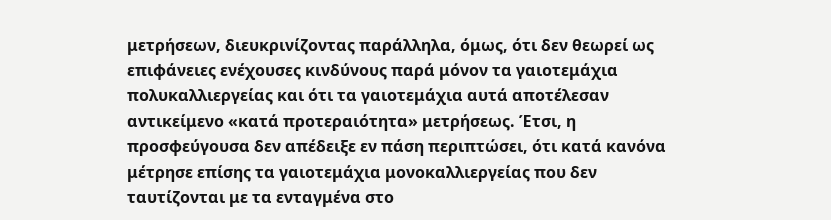μετρήσεων, διευκρινίζοντας παράλληλα, όμως, ότι δεν θεωρεί ως επιφάνειες ενέχουσες κινδύνους παρά μόνον τα γαιοτεμάχια πολυκαλλιεργείας και ότι τα γαιοτεμάχια αυτά αποτέλεσαν αντικείμενο «κατά προτεραιότητα» μετρήσεως. Έτσι, η προσφεύγουσα δεν απέδειξε εν πάση περιπτώσει, ότι κατά κανόνα μέτρησε επίσης τα γαιοτεμάχια μονοκαλλιεργείας που δεν ταυτίζονται με τα ενταγμένα στο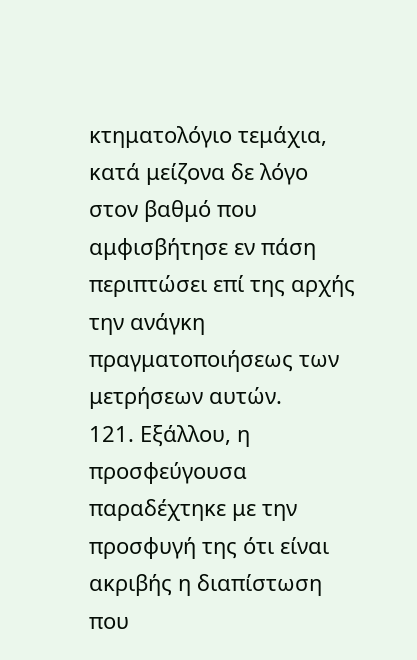κτηματολόγιο τεμάχια, κατά μείζονα δε λόγο στον βαθμό που αμφισβήτησε εν πάση περιπτώσει επί της αρχής την ανάγκη πραγματοποιήσεως των μετρήσεων αυτών.
121. Εξάλλου, η προσφεύγουσα παραδέχτηκε με την προσφυγή της ότι είναι ακριβής η διαπίστωση που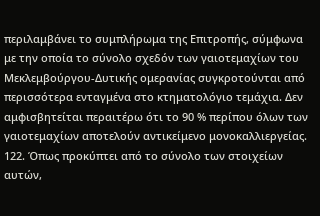περιλαμβάνει το συμπλήρωμα της Επιτροπής, σύμφωνα με την οποία το σύνολο σχεδόν των γαιοτεμαχίων του Μεκλεμβούργου-Δυτικής ομερανίας συγκροτούνται από περισσότερα ενταγμένα στο κτηματολόγιο τεμάχια. Δεν αμφισβητείται περαιτέρω ότι το 90 % περίπου όλων των γαιοτεμαχίων αποτελούν αντικείμενο μονοκαλλιεργείας.
122. Όπως προκύπτει από το σύνολο των στοιχείων αυτών,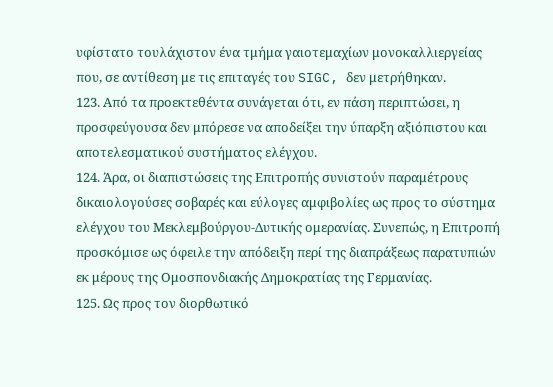υφίστατο τουλάχιστον ένα τμήμα γαιοτεμαχίων μονοκαλλιεργείας που, σε αντίθεση με τις επιταγές του SIGC, δεν μετρήθηκαν.
123. Από τα προεκτεθέντα συνάγεται ότι, εν πάση περιπτώσει, η προσφεύγουσα δεν μπόρεσε να αποδείξει την ύπαρξη αξιόπιστου και αποτελεσματικού συστήματος ελέγχου.
124. Άρα, οι διαπιστώσεις της Επιτροπής συνιστούν παραμέτρους δικαιολογούσες σοβαρές και εύλογες αμφιβολίες ως προς το σύστημα ελέγχου του Μεκλεμβούργου-Δυτικής ομερανίας. Συνεπώς, η Επιτροπή προσκόμισε ως όφειλε την απόδειξη περί της διαπράξεως παρατυπιών εκ μέρους της Ομοσπονδιακής Δημοκρατίας της Γερμανίας.
125. Ως προς τον διορθωτικό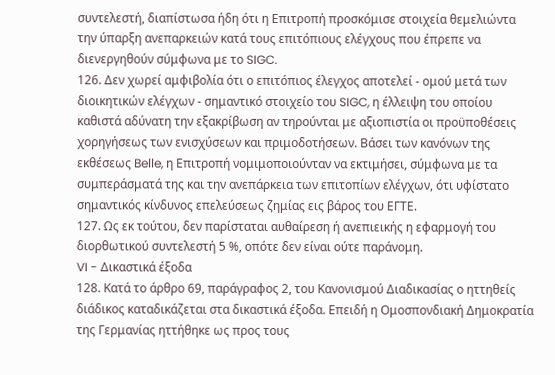συντελεστή, διαπίστωσα ήδη ότι η Επιτροπή προσκόμισε στοιχεία θεμελιώντα την ύπαρξη ανεπαρκειών κατά τους επιτόπιους ελέγχους που έπρεπε να διενεργηθούν σύμφωνα με το SIGC.
126. Δεν χωρεί αμφιβολία ότι ο επιτόπιος έλεγχος αποτελεί - ομού μετά των διοικητικών ελέγχων - σημαντικό στοιχείο του SIGC, η έλλειψη του οποίου καθιστά αδύνατη την εξακρίβωση αν τηρούνται με αξιοπιστία οι προϋποθέσεις χορηγήσεως των ενισχύσεων και πριμοδοτήσεων. Βάσει των κανόνων της εκθέσεως Belle, η Επιτροπή νομιμοποιούνταν να εκτιμήσει, σύμφωνα με τα συμπεράσματά της και την ανεπάρκεια των επιτοπίων ελέγχων, ότι υφίστατο σημαντικός κίνδυνος επελεύσεως ζημίας εις βάρος του ΕΓΤΕ.
127. Ως εκ τούτου, δεν παρίσταται αυθαίρεση ή ανεπιεικής η εφαρμογή του διορθωτικού συντελεστή 5 %, οπότε δεν είναι ούτε παράνομη.
VI - Δικαστικά έξοδα
128. Κατά το άρθρο 69, παράγραφος 2, του Κανονισμού Διαδικασίας ο ηττηθείς διάδικος καταδικάζεται στα δικαστικά έξοδα. Επειδή η Ομοσπονδιακή Δημοκρατία της Γερμανίας ηττήθηκε ως προς τους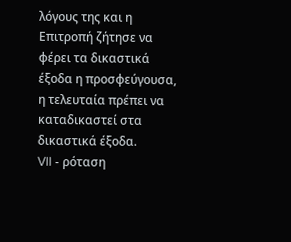λόγους της και η Επιτροπή ζήτησε να φέρει τα δικαστικά έξοδα η προσφεύγουσα, η τελευταία πρέπει να καταδικαστεί στα δικαστικά έξοδα.
VII - ρόταση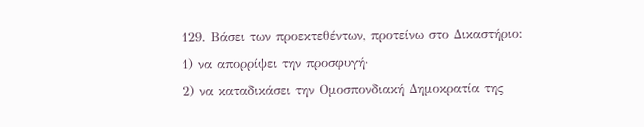129. Βάσει των προεκτεθέντων, προτείνω στο Δικαστήριο:
1) να απορρίψει την προσφυγή·
2) να καταδικάσει την Ομοσπονδιακή Δημοκρατία της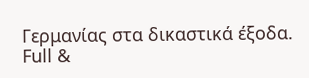Γερμανίας στα δικαστικά έξοδα.
Full &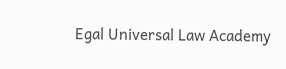Egal Universal Law Academy